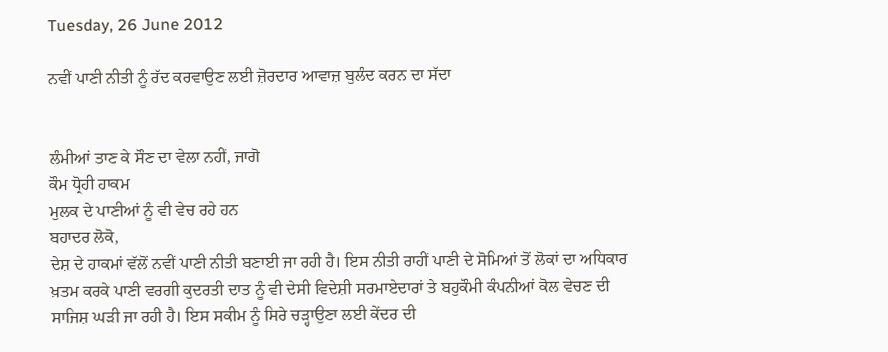Tuesday, 26 June 2012

ਨਵੀਂ ਪਾਣੀ ਨੀਤੀ ਨੂੰ ਰੱਦ ਕਰਵਾਉਣ ਲਈ ਜ਼ੋਰਦਾਰ ਆਵਾਜ਼ ਬੁਲੰਦ ਕਰਨ ਦਾ ਸੱਦਾ


ਲੰਮੀਆਂ ਤਾਣ ਕੇ ਸੌਣ ਦਾ ਵੇਲਾ ਨਹੀਂ, ਜਾਗੋ
ਕੌਮ ਧ੍ਰੋਹੀ ਹਾਕਮ
ਮੁਲਕ ਦੇ ਪਾਣੀਆਂ ਨੂੰ ਵੀ ਵੇਚ ਰਹੇ ਹਨ
ਬਹਾਦਰ ਲੋਕੋ,
ਦੇਸ਼ ਦੇ ਹਾਕਮਾਂ ਵੱਲੋਂ ਨਵੀਂ ਪਾਣੀ ਨੀਤੀ ਬਣਾਈ ਜਾ ਰਹੀ ਹੈ। ਇਸ ਨੀਤੀ ਰਾਹੀਂ ਪਾਣੀ ਦੇ ਸੋਮਿਆਂ ਤੋਂ ਲੋਕਾਂ ਦਾ ਅਧਿਕਾਰ ਖ਼ਤਮ ਕਰਕੇ ਪਾਣੀ ਵਰਗੀ ਕੁਦਰਤੀ ਦਾਤ ਨੂੰ ਵੀ ਦੇਸੀ ਵਿਦੇਸ਼ੀ ਸਰਮਾਏਦਾਰਾਂ ਤੇ ਬਹੁਕੌਮੀ ਕੰਪਨੀਆਂ ਕੋਲ ਵੇਚਣ ਦੀ ਸਾਜਿਸ਼ ਘੜੀ ਜਾ ਰਹੀ ਹੈ। ਇਸ ਸਕੀਮ ਨੂੰ ਸਿਰੇ ਚੜ੍ਹਾਉਣਾ ਲਈ ਕੇਂਦਰ ਦੀ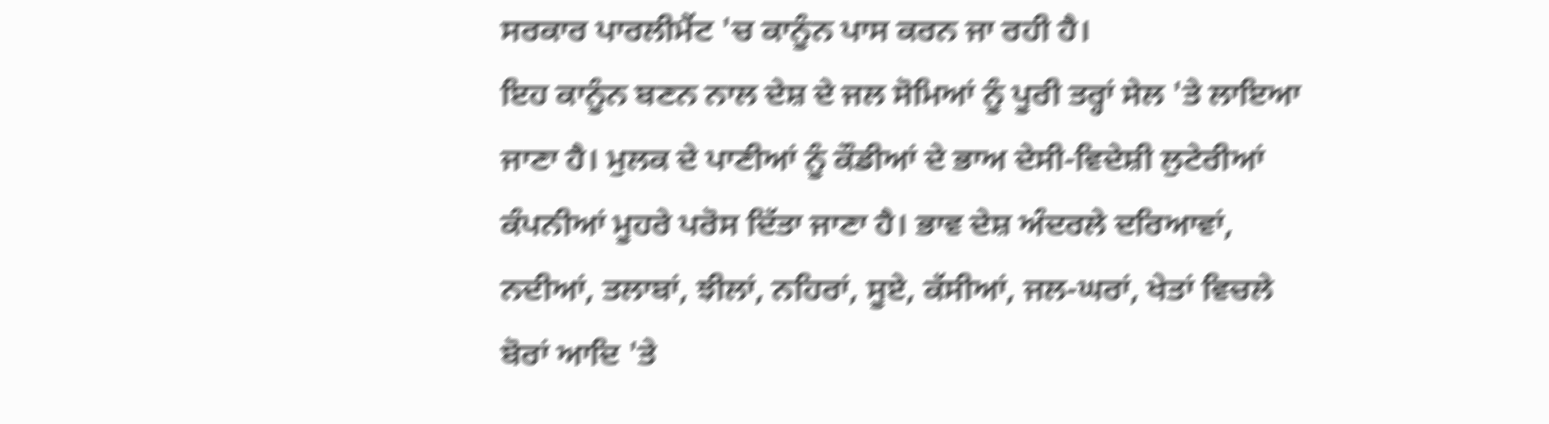ਸਰਕਾਰ ਪਾਰਲੀਮੈਂਟ 'ਚ ਕਾਨੂੰਨ ਪਾਸ ਕਰਨ ਜਾ ਰਹੀ ਹੈ।
ਇਹ ਕਾਨੂੰਨ ਬਣਨ ਨਾਲ ਦੇਸ਼ ਦੇ ਜਲ ਸੋਮਿਆਂ ਨੂੰ ਪੂਰੀ ਤਰ੍ਹਾਂ ਸੇਲ 'ਤੇ ਲਾਇਆ ਜਾਣਾ ਹੈ। ਮੁਲਕ ਦੇ ਪਾਣੀਆਂ ਨੂੰ ਕੌਡੀਆਂ ਦੇ ਭਾਅ ਦੇਸੀ-ਵਿਦੇਸ਼ੀ ਲੁਟੇਰੀਆਂ ਕੰਪਨੀਆਂ ਮੂਹਰੇ ਪਰੋਸ ਦਿੱਤਾ ਜਾਣਾ ਹੈ। ਭਾਵ ਦੇਸ਼ ਅੰਦਰਲੇ ਦਰਿਆਵਾਂ, ਨਦੀਆਂ, ਤਲਾਬਾਂ, ਝੀਲਾਂ, ਨਹਿਰਾਂ, ਸੂਏ, ਕੱਸੀਆਂ, ਜਲ-ਘਰਾਂ, ਖੇਤਾਂ ਵਿਚਲੇ ਬੋਰਾਂ ਆਦਿ 'ਤੇ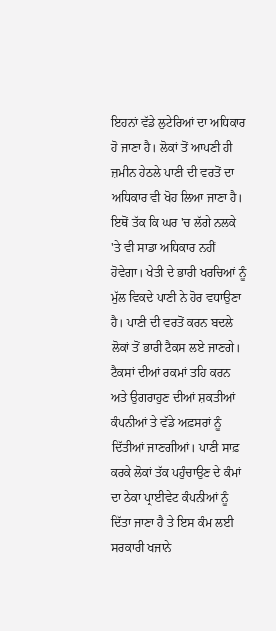ਇਹਨਾਂ ਵੱਡੇ ਲੁਟੇਰਿਆਂ ਦਾ ਅਧਿਕਾਰ ਹੋ ਜਾਣਾ ਹੈ। ਲੋਕਾਂ ਤੋਂ ਆਪਣੀ ਹੀ ਜ਼ਮੀਨ ਹੇਠਲੇ ਪਾਣੀ ਦੀ ਵਰਤੋਂ ਦਾ ਅਧਿਕਾਰ ਵੀ ਖੋਹ ਲਿਆ ਜਾਣਾ ਹੈ। ਇਥੋਂ ਤੱਕ ਕਿ ਘਰ 'ਚ ਲੱਗੇ ਨਲਕੇ 'ਤੇ ਵੀ ਸਾਡਾ ਅਧਿਕਾਰ ਨਹੀਂ ਹੋਵੇਗਾ। ਖੇਤੀ ਦੇ ਭਾਰੀ ਖਰਚਿਆਂ ਨੂੰ ਮੁੱਲ ਵਿਕਦੇ ਪਾਣੀ ਨੇ ਹੋਰ ਵਧਾਉਣਾ ਹੈ। ਪਾਣੀ ਦੀ ਵਰਤੋਂ ਕਰਨ ਬਦਲੇ ਲੋਕਾਂ ਤੋਂ ਭਾਰੀ ਟੈਕਸ ਲਏ ਜਾਣਗੇ। ਟੈਕਸਾਂ ਦੀਆਂ ਰਕਮਾਂ ਤਹਿ ਕਰਨ ਅਤੇ ਉਗਰਾਹੁਣ ਦੀਆਂ ਸ਼ਕਤੀਆਂ ਕੰਪਨੀਆਂ ਤੇ ਵੱਡੇ ਅਫ਼ਸਰਾਂ ਨੂੰ ਦਿੱਤੀਆਂ ਜਾਣਗੀਆਂ। ਪਾਣੀ ਸਾਫ਼ ਕਰਕੇ ਲੋਕਾਂ ਤੱਕ ਪਹੁੰਚਾਉਣ ਦੇ ਕੰਮਾਂ ਦਾ ਠੇਕਾ ਪ੍ਰਾਈਵੇਟ ਕੰਪਨੀਆਂ ਨੂੰ ਦਿੱਤਾ ਜਾਣਾ ਹੈ ਤੇ ਇਸ ਕੰਮ ਲਈ ਸਰਕਾਰੀ ਖਜਾਨੇ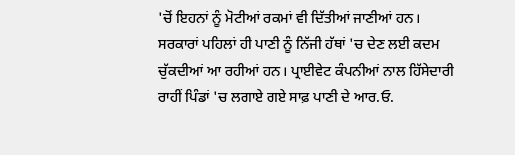'ਚੋਂ ਇਹਨਾਂ ਨੂੰ ਮੋਟੀਆਂ ਰਕਮਾਂ ਵੀ ਦਿੱਤੀਆਂ ਜਾਣੀਆਂ ਹਨ।
ਸਰਕਾਰਾਂ ਪਹਿਲਾਂ ਹੀ ਪਾਣੀ ਨੂੰ ਨਿੱਜੀ ਹੱਥਾਂ 'ਚ ਦੇਣ ਲਈ ਕਦਮ ਚੁੱਕਦੀਆਂ ਆ ਰਹੀਆਂ ਹਨ। ਪ੍ਰਾਈਵੇਟ ਕੰਪਨੀਆਂ ਨਾਲ ਹਿੱਸੇਦਾਰੀ ਰਾਹੀਂ ਪਿੰਡਾਂ 'ਚ ਲਗਾਏ ਗਏ ਸਾਫ਼ ਪਾਣੀ ਦੇ ਆਰ.ਓ.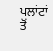ਪਲਾਂਟਾਂ ਤੋਂ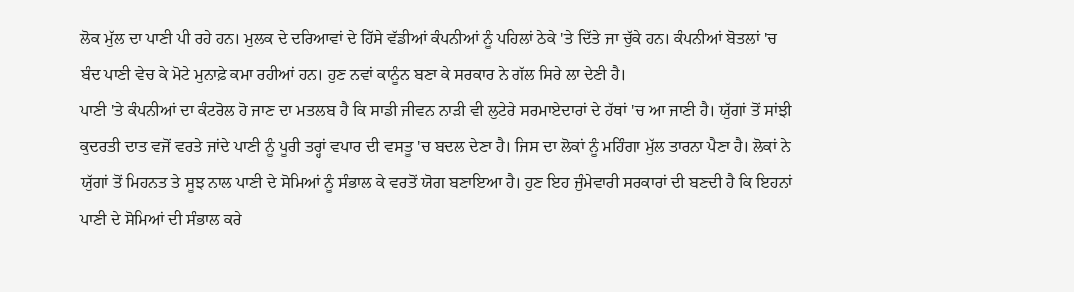ਲੋਕ ਮੁੱਲ ਦਾ ਪਾਣੀ ਪੀ ਰਹੇ ਹਨ। ਮੁਲਕ ਦੇ ਦਰਿਆਵਾਂ ਦੇ ਹਿੱਸੇ ਵੱਡੀਆਂ ਕੰਪਨੀਆਂ ਨੂੰ ਪਹਿਲਾਂ ਠੇਕੇ 'ਤੇ ਦਿੱਤੇ ਜਾ ਚੁੱਕੇ ਹਨ। ਕੰਪਨੀਆਂ ਬੋਤਲਾਂ 'ਚ ਬੰਦ ਪਾਣੀ ਵੇਚ ਕੇ ਮੋਟੇ ਮੁਨਾਫ਼ੇ ਕਮਾ ਰਹੀਆਂ ਹਨ। ਹੁਣ ਨਵਾਂ ਕਾਨੂੰਨ ਬਣਾ ਕੇ ਸਰਕਾਰ ਨੇ ਗੱਲ ਸਿਰੇ ਲਾ ਦੇਣੀ ਹੈ।
ਪਾਣੀ 'ਤੇ ਕੰਪਨੀਆਂ ਦਾ ਕੰਟਰੋਲ ਹੋ ਜਾਣ ਦਾ ਮਤਲਬ ਹੈ ਕਿ ਸਾਡੀ ਜੀਵਨ ਨਾੜੀ ਵੀ ਲੁਟੇਰੇ ਸਰਮਾਏਦਾਰਾਂ ਦੇ ਹੱਥਾਂ 'ਚ ਆ ਜਾਣੀ ਹੈ। ਯੁੱਗਾਂ ਤੋਂ ਸਾਂਝੀ ਕੁਦਰਤੀ ਦਾਤ ਵਜੋਂ ਵਰਤੇ ਜਾਂਦੇ ਪਾਣੀ ਨੂੰ ਪੂਰੀ ਤਰ੍ਹਾਂ ਵਪਾਰ ਦੀ ਵਸਤੂ 'ਚ ਬਦਲ ਦੇਣਾ ਹੈ। ਜਿਸ ਦਾ ਲੋਕਾਂ ਨੂੰ ਮਹਿੰਗਾ ਮੁੱਲ ਤਾਰਨਾ ਪੈਣਾ ਹੈ। ਲੋਕਾਂ ਨੇ ਯੁੱਗਾਂ ਤੋਂ ਮਿਹਨਤ ਤੇ ਸੂਝ ਨਾਲ ਪਾਣੀ ਦੇ ਸੋਮਿਆਂ ਨੂੰ ਸੰਭਾਲ ਕੇ ਵਰਤੋਂ ਯੋਗ ਬਣਾਇਆ ਹੈ। ਹੁਣ ਇਹ ਜੁੰਮੇਵਾਰੀ ਸਰਕਾਰਾਂ ਦੀ ਬਣਦੀ ਹੈ ਕਿ ਇਹਨਾਂ ਪਾਣੀ ਦੇ ਸੋਮਿਆਂ ਦੀ ਸੰਭਾਲ ਕਰੇ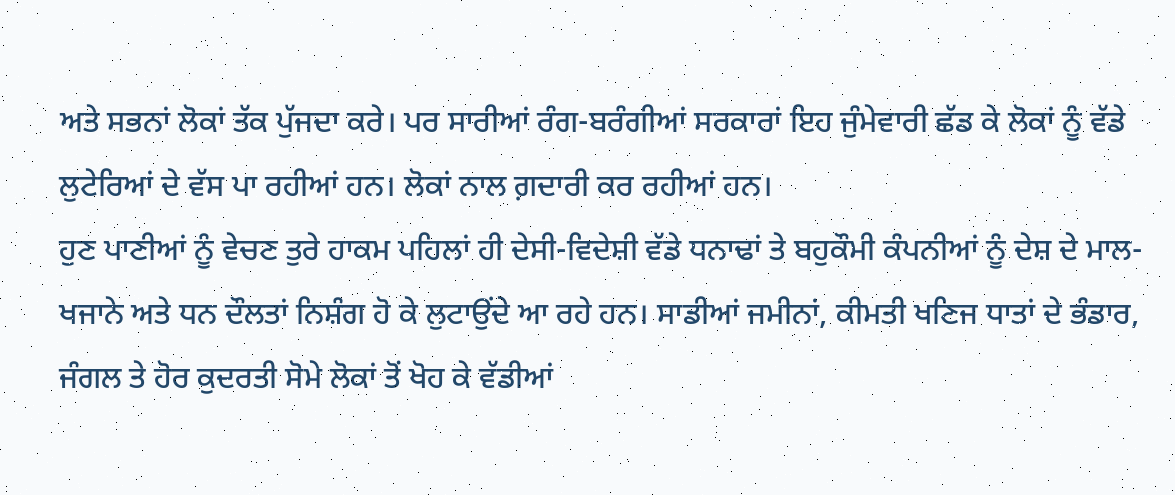ਅਤੇ ਸਭਨਾਂ ਲੋਕਾਂ ਤੱਕ ਪੁੱਜਦਾ ਕਰੇ। ਪਰ ਸਾਰੀਆਂ ਰੰਗ-ਬਰੰਗੀਆਂ ਸਰਕਾਰਾਂ ਇਹ ਜੁੰਮੇਵਾਰੀ ਛੱਡ ਕੇ ਲੋਕਾਂ ਨੂੰ ਵੱਡੇ ਲੁਟੇਰਿਆਂ ਦੇ ਵੱਸ ਪਾ ਰਹੀਆਂ ਹਨ। ਲੋਕਾਂ ਨਾਲ ਗ਼ਦਾਰੀ ਕਰ ਰਹੀਆਂ ਹਨ।
ਹੁਣ ਪਾਣੀਆਂ ਨੂੰ ਵੇਚਣ ਤੁਰੇ ਹਾਕਮ ਪਹਿਲਾਂ ਹੀ ਦੇਸੀ-ਵਿਦੇਸ਼ੀ ਵੱਡੇ ਧਨਾਢਾਂ ਤੇ ਬਹੁਕੌਮੀ ਕੰਪਨੀਆਂ ਨੂੰ ਦੇਸ਼ ਦੇ ਮਾਲ-ਖਜਾਨੇ ਅਤੇ ਧਨ ਦੌਲਤਾਂ ਨਿਸ਼ੰਗ ਹੋ ਕੇ ਲੁਟਾਉਂਦੇ ਆ ਰਹੇ ਹਨ। ਸਾਡੀਆਂ ਜਮੀਨਾਂ, ਕੀਮਤੀ ਖਣਿਜ ਧਾਤਾਂ ਦੇ ਭੰਡਾਰ, ਜੰਗਲ ਤੇ ਹੋਰ ਕੁਦਰਤੀ ਸੋਮੇ ਲੋਕਾਂ ਤੋਂ ਖੋਹ ਕੇ ਵੱਡੀਆਂ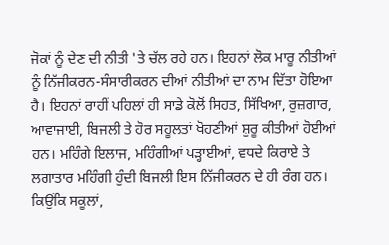ਜੋਕਾਂ ਨੂੰ ਦੇਣ ਦੀ ਨੀਤੀ 'ਤੇ ਚੱਲ ਰਹੇ ਹਨ। ਇਹਨਾਂ ਲੋਕ ਮਾਰੂ ਨੀਤੀਆਂ ਨੂੰ ਨਿੱਜੀਕਰਨ-ਸੰਸਾਰੀਕਰਨ ਦੀਆਂ ਨੀਤੀਆਂ ਦਾ ਨਾਮ ਦਿੱਤਾ ਹੋਇਆ ਹੈ। ਇਹਨਾਂ ਰਾਹੀਂ ਪਹਿਲਾਂ ਹੀ ਸਾਡੇ ਕੋਲੋਂ ਸਿਹਤ, ਸਿੱਖਿਆ, ਰੁਜ਼ਗਾਰ, ਆਵਾਜਾਈ, ਬਿਜਲੀ ਤੇ ਹੋਰ ਸਹੂਲਤਾਂ ਖੋਹਣੀਆਂ ਸ਼ੁਰੂ ਕੀਤੀਆਂ ਹੋਈਆਂ ਹਨ। ਮਹਿੰਗੇ ਇਲਾਜ, ਮਹਿੰਗੀਆਂ ਪੜ੍ਹਾਈਆਂ, ਵਧਦੇ ਕਿਰਾਏ ਤੇ ਲਗਾਤਾਰ ਮਹਿੰਗੀ ਹੁੰਦੀ ਬਿਜਲੀ ਇਸ ਨਿੱਜੀਕਰਨ ਦੇ ਹੀ ਰੰਗ ਹਨ। ਕਿਉਂਕਿ ਸਕੂਲਾਂ,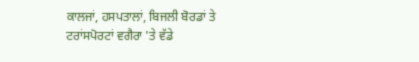ਕਾਲਜਾਂ, ਹਸਪਤਾਲਾਂ, ਬਿਜਲੀ ਬੋਰਡਾਂ ਤੇ ਟਰਾਂਸਪੋਰਟਾਂ ਵਗੈਰਾ 'ਤੇ ਵੱਡੇ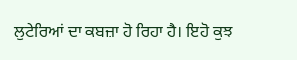ਲੁਟੇਰਿਆਂ ਦਾ ਕਬਜ਼ਾ ਹੋ ਰਿਹਾ ਹੈ। ਇਹੋ ਕੁਝ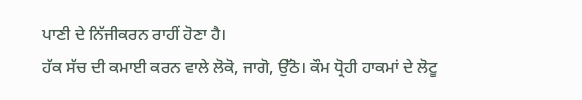ਪਾਣੀ ਦੇ ਨਿੱਜੀਕਰਨ ਰਾਹੀਂ ਹੋਣਾ ਹੈ।
ਹੱਕ ਸੱਚ ਦੀ ਕਮਾਈ ਕਰਨ ਵਾਲੇ ਲੋਕੋ, ਜਾਗੋ, ਉੱਠੋ। ਕੌਮ ਧ੍ਰੋਹੀ ਹਾਕਮਾਂ ਦੇ ਲੋਟੂ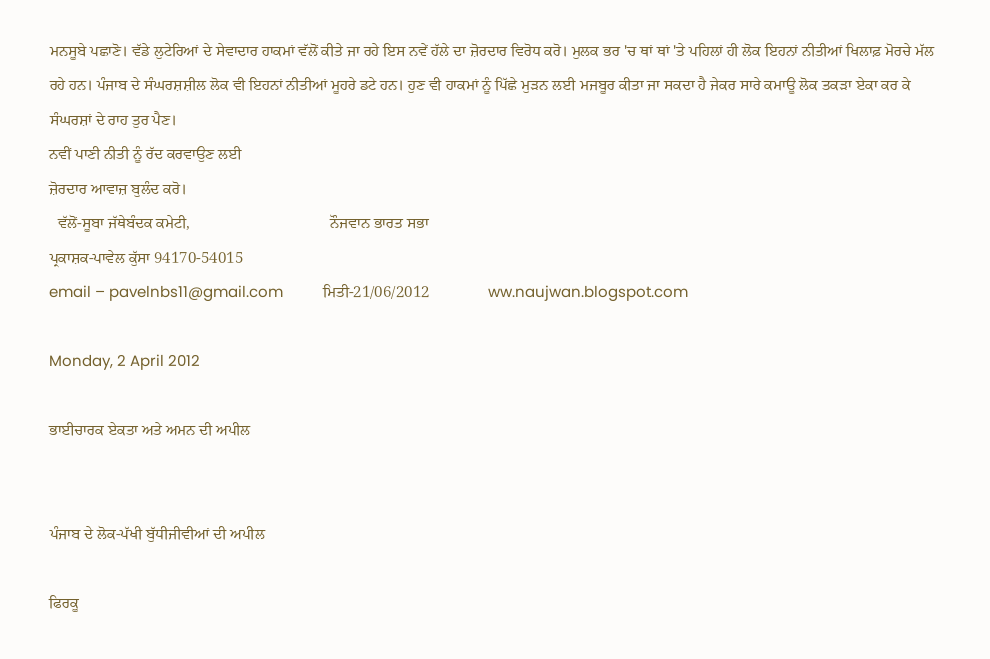ਮਨਸੂਬੇ ਪਛਾਣੋ। ਵੱਡੇ ਲੁਟੇਰਿਆਂ ਦੇ ਸੇਵਾਦਾਰ ਹਾਕਮਾਂ ਵੱਲੋਂ ਕੀਤੇ ਜਾ ਰਹੇ ਇਸ ਨਵੇਂ ਹੱਲੇ ਦਾ ਜ਼ੋਰਦਾਰ ਵਿਰੋਧ ਕਰੋ। ਮੁਲਕ ਭਰ 'ਚ ਥਾਂ ਥਾਂ 'ਤੇ ਪਹਿਲਾਂ ਹੀ ਲੋਕ ਇਹਨਾਂ ਨੀਤੀਆਂ ਖਿਲਾਫ਼ ਮੋਰਚੇ ਮੱਲ ਰਹੇ ਹਨ। ਪੰਜਾਬ ਦੇ ਸੰਘਰਸ਼ਸ਼ੀਲ ਲੋਕ ਵੀ ਇਹਨਾਂ ਨੀਤੀਆਂ ਮੂਹਰੇ ਡਟੇ ਹਨ। ਹੁਣ ਵੀ ਹਾਕਮਾਂ ਨੂੰ ਪਿੱਛੇ ਮੁੜਨ ਲਈ ਮਜਬੂਰ ਕੀਤਾ ਜਾ ਸਕਦਾ ਹੈ ਜੇਕਰ ਸਾਰੇ ਕਮਾਊ ਲੋਕ ਤਕੜਾ ਏਕਾ ਕਰ ਕੇ ਸੰਘਰਸ਼ਾਂ ਦੇ ਰਾਹ ਤੁਰ ਪੈਣ।
ਨਵੀਂ ਪਾਣੀ ਨੀਤੀ ਨੂੰ ਰੱਦ ਕਰਵਾਉਣ ਲਈ
ਜ਼ੋਰਦਾਰ ਆਵਾਜ਼ ਬੁਲੰਦ ਕਰੋ।
  ਵੱਲੋਂ-ਸੂਬਾ ਜੱਥੇਬੰਦਕ ਕਮੇਟੀ,                                    ਨੌਜਵਾਨ ਭਾਰਤ ਸਭਾ
ਪ੍ਰਕਾਸ਼ਕ-ਪਾਵੇਲ ਕੁੱਸਾ 94170-54015
email – pavelnbs11@gmail.com          ਮਿਤੀ-21/06/2012               ww.naujwan.blogspot.com

Monday, 2 April 2012

ਭਾਈਚਾਰਕ ਏਕਤਾ ਅਤੇ ਅਮਨ ਦੀ ਅਪੀਲ


ਪੰਜਾਬ ਦੇ ਲੋਕ-ਪੱਖੀ ਬੁੱਧੀਜੀਵੀਆਂ ਦੀ ਅਪੀਲ

ਫਿਰਕੂ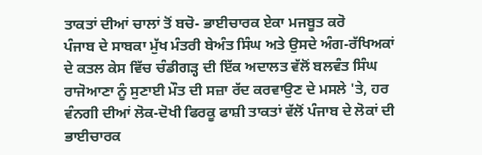ਤਾਕਤਾਂ ਦੀਆਂ ਚਾਲਾਂ ਤੋਂ ਬਚੋ- ਭਾਈਚਾਰਕ ਏਕਾ ਮਜਬੂਤ ਕਰੋ
ਪੰਜਾਬ ਦੇ ਸਾਬਕਾ ਮੁੱਖ ਮੰਤਰੀ ਬੇਅੰਤ ਸਿੰਘ ਅਤੇ ਉਸਦੇ ਅੰਗ-ਰੱਖਿਅਕਾਂ ਦੇ ਕਤਲ ਕੇਸ ਵਿੱਚ ਚੰਡੀਗੜ੍ਹ ਦੀ ਇੱਕ ਅਦਾਲਤ ਵੱਲੋਂ ਬਲਵੰਤ ਸਿੰਘ ਰਾਜੋਆਣਾ ਨੂੰ ਸੁਣਾਈ ਮੌਤ ਦੀ ਸਜ਼ਾ ਰੱਦ ਕਰਵਾਉਣ ਦੇ ਮਸਲੇ 'ਤੇ, ਹਰ ਵੰਨਗੀ ਦੀਆਂ ਲੋਕ-ਦੋਖੀ ਫਿਰਕੂ ਫਾਸ਼ੀ ਤਾਕਤਾਂ ਵੱਲੋਂ ਪੰਜਾਬ ਦੇ ਲੋਕਾਂ ਦੀ ਭਾਈਚਾਰਕ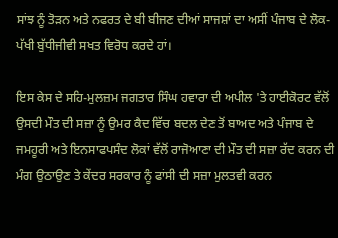ਸਾਂਝ ਨੂੰ ਤੋੜਨ ਅਤੇ ਨਫਰਤ ਦੇ ਬੀ ਬੀਜਣ ਦੀਆਂ ਸਾਜਸ਼ਾਂ ਦਾ ਅਸੀਂ ਪੰਜਾਬ ਦੇ ਲੋਕ-ਪੱਖੀ ਬੁੱਧੀਜੀਵੀ ਸਖਤ ਵਿਰੋਧ ਕਰਦੇ ਹਾਂ।

ਇਸ ਕੇਸ ਦੇ ਸਹਿ-ਮੁਲਜ਼ਮ ਜਗਤਾਰ ਸਿੰਘ ਹਵਾਰਾ ਦੀ ਅਪੀਲ 'ਤੇ ਹਾਈਕੋਰਟ ਵੱਲੋਂ ਉਸਦੀ ਮੌਤ ਦੀ ਸਜ਼ਾ ਨੂੰ ਉਮਰ ਕੈਦ ਵਿੱਚ ਬਦਲ ਦੇਣ ਤੋਂ ਬਾਅਦ ਅਤੇ ਪੰਜਾਬ ਦੇ ਜਮਹੂਰੀ ਅਤੇ ਇਨਸਾਫਪਸੰਦ ਲੋਕਾਂ ਵੱਲੋਂ ਰਾਜੋਆਣਾ ਦੀ ਮੌਤ ਦੀ ਸਜ਼ਾ ਰੱਦ ਕਰਨ ਦੀ ਮੰਗ ਉਠਾਉਣ ਤੇ ਕੇਂਦਰ ਸਰਕਾਰ ਨੂੰ ਫਾਂਸੀ ਦੀ ਸਜ਼ਾ ਮੁਲਤਵੀ ਕਰਨ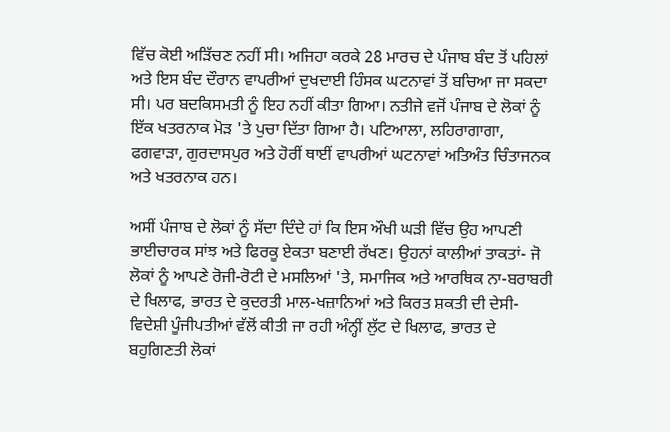ਵਿੱਚ ਕੋਈ ਅੜਿੱਚਣ ਨਹੀਂ ਸੀ। ਅਜਿਹਾ ਕਰਕੇ 28 ਮਾਰਚ ਦੇ ਪੰਜਾਬ ਬੰਦ ਤੋਂ ਪਹਿਲਾਂ ਅਤੇ ਇਸ ਬੰਦ ਦੌਰਾਨ ਵਾਪਰੀਆਂ ਦੁਖਦਾਈ ਹਿੰਸਕ ਘਟਨਾਵਾਂ ਤੋਂ ਬਚਿਆ ਜਾ ਸਕਦਾ ਸੀ। ਪਰ ਬਦਕਿਸਮਤੀ ਨੂੰ ਇਹ ਨਹੀਂ ਕੀਤਾ ਗਿਆ। ਨਤੀਜੇ ਵਜੋਂ ਪੰਜਾਬ ਦੇ ਲੋਕਾਂ ਨੂੰ ਇੱਕ ਖਤਰਨਾਕ ਮੋੜ 'ਤੇ ਪੁਚਾ ਦਿੱਤਾ ਗਿਆ ਹੈ। ਪਟਿਆਲਾ, ਲਹਿਰਾਗਾਗਾ, ਫਗਵਾੜਾ, ਗੁਰਦਾਸਪੁਰ ਅਤੇ ਹੋਰੀਂ ਥਾਈਂ ਵਾਪਰੀਆਂ ਘਟਨਾਵਾਂ ਅਤਿਅੰਤ ਚਿੰਤਾਜਨਕ ਅਤੇ ਖਤਰਨਾਕ ਹਨ।

ਅਸੀਂ ਪੰਜਾਬ ਦੇ ਲੋਕਾਂ ਨੂੰ ਸੱਦਾ ਦਿੰਦੇ ਹਾਂ ਕਿ ਇਸ ਔਖੀ ਘੜੀ ਵਿੱਚ ਉਹ ਆਪਣੀ ਭਾਈਚਾਰਕ ਸਾਂਝ ਅਤੇ ਫਿਰਕੂ ਏਕਤਾ ਬਣਾਈ ਰੱਖਣ। ਉਹਨਾਂ ਕਾਲੀਆਂ ਤਾਕਤਾਂ- ਜੋ ਲੋਕਾਂ ਨੂੰ ਆਪਣੇ ਰੋਜੀ-ਰੋਟੀ ਦੇ ਮਸਲਿਆਂ 'ਤੇ, ਸਮਾਜਿਕ ਅਤੇ ਆਰਥਿਕ ਨਾ-ਬਰਾਬਰੀ ਦੇ ਖਿਲਾਫ, ਭਾਰਤ ਦੇ ਕੁਦਰਤੀ ਮਾਲ-ਖਜ਼ਾਨਿਆਂ ਅਤੇ ਕਿਰਤ ਸ਼ਕਤੀ ਦੀ ਦੇਸੀ-ਵਿਦੇਸ਼ੀ ਪੂੰਜੀਪਤੀਆਂ ਵੱਲੋਂ ਕੀਤੀ ਜਾ ਰਹੀ ਅੰਨ੍ਹੀਂ ਲੁੱਟ ਦੇ ਖਿਲਾਫ, ਭਾਰਤ ਦੇ ਬਹੁਗਿਣਤੀ ਲੋਕਾਂ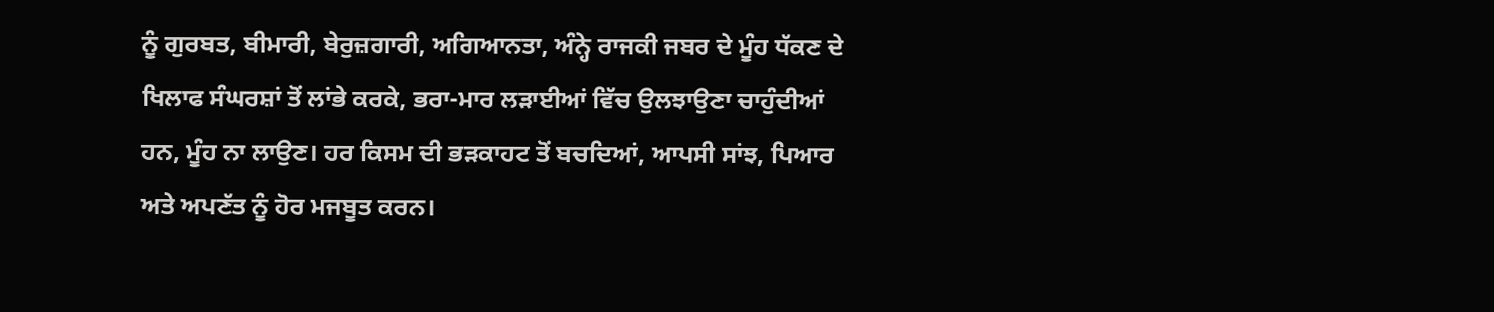ਨੂੰ ਗੁਰਬਤ, ਬੀਮਾਰੀ, ਬੇਰੁਜ਼ਗਾਰੀ, ਅਗਿਆਨਤਾ, ਅੰਨ੍ਹੇ ਰਾਜਕੀ ਜਬਰ ਦੇ ਮੂੰਹ ਧੱਕਣ ਦੇ ਖਿਲਾਫ ਸੰਘਰਸ਼ਾਂ ਤੋਂ ਲਾਂਭੇ ਕਰਕੇ, ਭਰਾ-ਮਾਰ ਲੜਾਈਆਂ ਵਿੱਚ ਉਲਝਾਉਣਾ ਚਾਹੁੰਦੀਆਂ ਹਨ, ਮੂੰਹ ਨਾ ਲਾਉਣ। ਹਰ ਕਿਸਮ ਦੀ ਭੜਕਾਹਟ ਤੋਂ ਬਚਦਿਆਂ, ਆਪਸੀ ਸਾਂਝ, ਪਿਆਰ ਅਤੇ ਅਪਣੱਤ ਨੂੰ ਹੋਰ ਮਜਬੂਤ ਕਰਨ।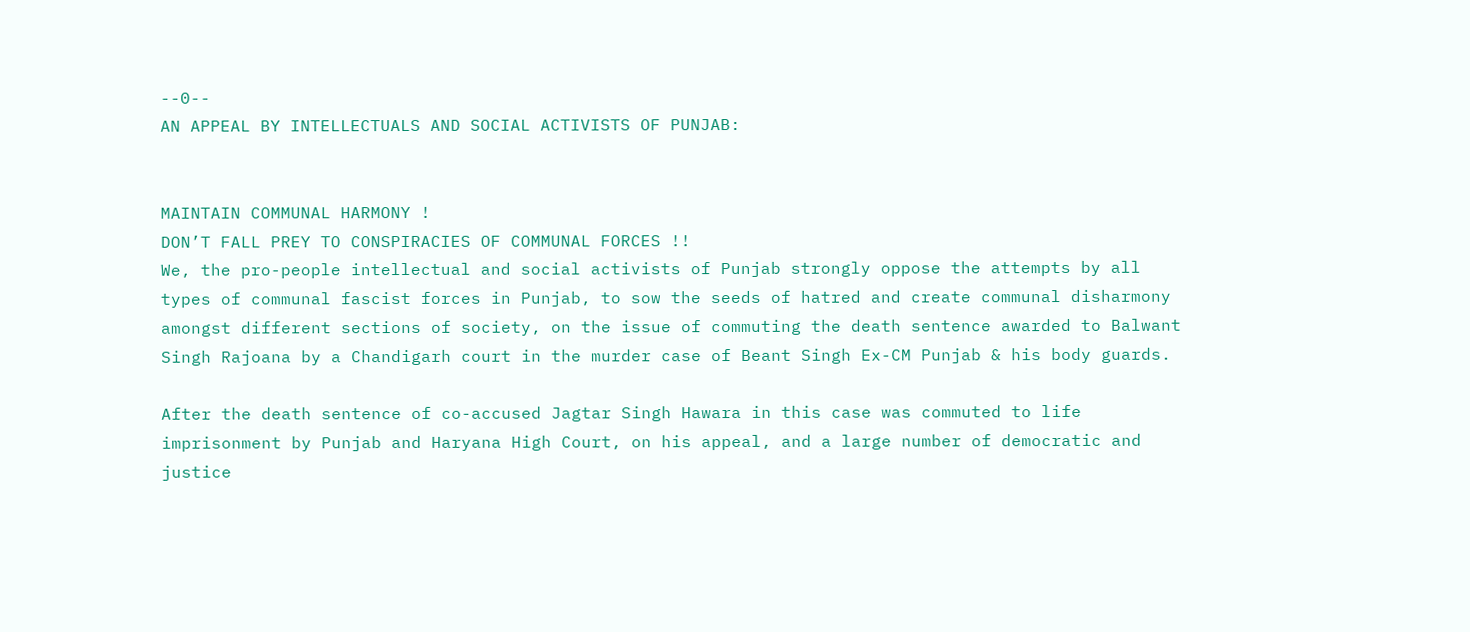--0--
AN APPEAL BY INTELLECTUALS AND SOCIAL ACTIVISTS OF PUNJAB:


MAINTAIN COMMUNAL HARMONY !
DON’T FALL PREY TO CONSPIRACIES OF COMMUNAL FORCES !!
We, the pro-people intellectual and social activists of Punjab strongly oppose the attempts by all types of communal fascist forces in Punjab, to sow the seeds of hatred and create communal disharmony amongst different sections of society, on the issue of commuting the death sentence awarded to Balwant Singh Rajoana by a Chandigarh court in the murder case of Beant Singh Ex-CM Punjab & his body guards.

After the death sentence of co-accused Jagtar Singh Hawara in this case was commuted to life imprisonment by Punjab and Haryana High Court, on his appeal, and a large number of democratic and justice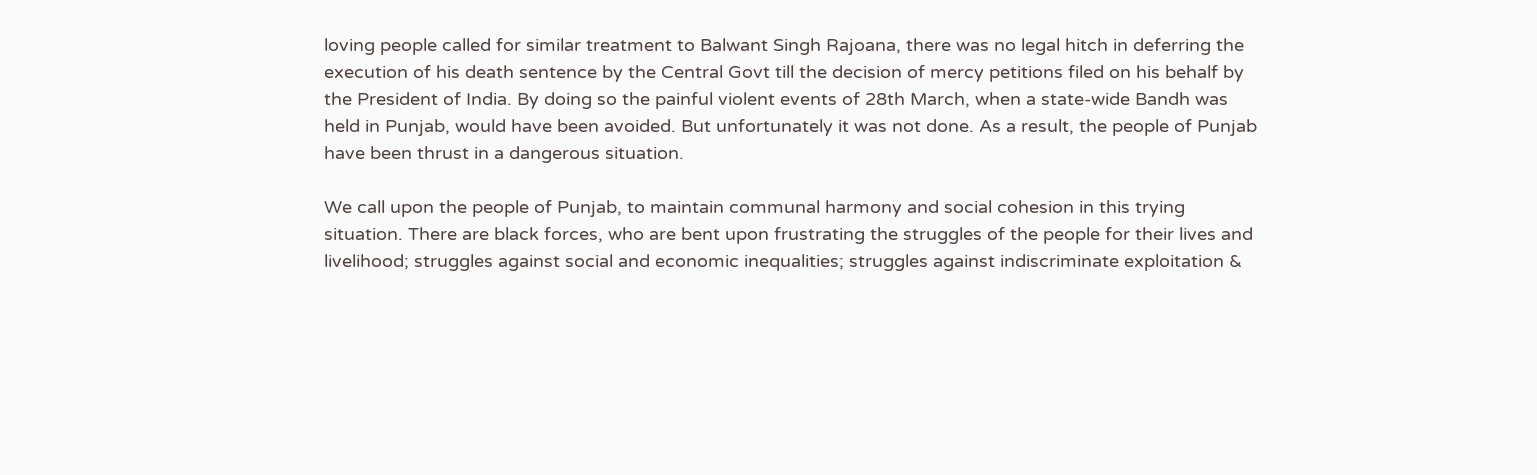loving people called for similar treatment to Balwant Singh Rajoana, there was no legal hitch in deferring the execution of his death sentence by the Central Govt till the decision of mercy petitions filed on his behalf by the President of India. By doing so the painful violent events of 28th March, when a state-wide Bandh was held in Punjab, would have been avoided. But unfortunately it was not done. As a result, the people of Punjab have been thrust in a dangerous situation.

We call upon the people of Punjab, to maintain communal harmony and social cohesion in this trying situation. There are black forces, who are bent upon frustrating the struggles of the people for their lives and livelihood; struggles against social and economic inequalities; struggles against indiscriminate exploitation &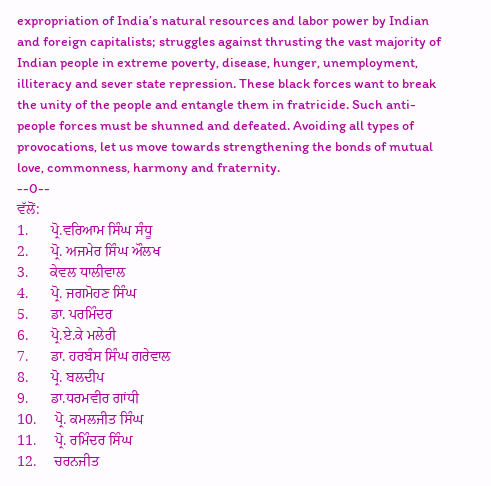expropriation of India’s natural resources and labor power by Indian and foreign capitalists; struggles against thrusting the vast majority of Indian people in extreme poverty, disease, hunger, unemployment, illiteracy and sever state repression. These black forces want to break the unity of the people and entangle them in fratricide. Such anti-people forces must be shunned and defeated. Avoiding all types of provocations, let us move towards strengthening the bonds of mutual love, commonness, harmony and fraternity.
--0--
ਵੱਲੋਂ:
1.      ਪ੍ਰੋ.ਵਰਿਆਮ ਸਿੰਘ ਸੰਧੂ
2.      ਪ੍ਰੋ. ਅਜਮੇਰ ਸਿੰਘ ਔਲਖ
3.      ਕੇਵਲ ਧਾਲੀਵਾਲ
4.      ਪ੍ਰੋ. ਜਗਮੋਹਣ ਸਿੰਘ
5.      ਡਾ. ਪਰਮਿੰਦਰ
6.      ਪ੍ਰੋ.ਏ.ਕੇ ਮਲੇਰੀ
7.      ਡਾ. ਹਰਬੰਸ ਸਿੰਘ ਗਰੇਵਾਲ
8.      ਪ੍ਰੋ. ਬਲਦੀਪ
9.      ਡਾ.ਧਰਮਵੀਰ ਗਾਂਧੀ
10.     ਪ੍ਰੋ. ਕਮਲਜੀਤ ਸਿੰਘ
11.     ਪ੍ਰੋ. ਰਮਿੰਦਰ ਸਿੰਘ
12.     ਚਰਨਜੀਤ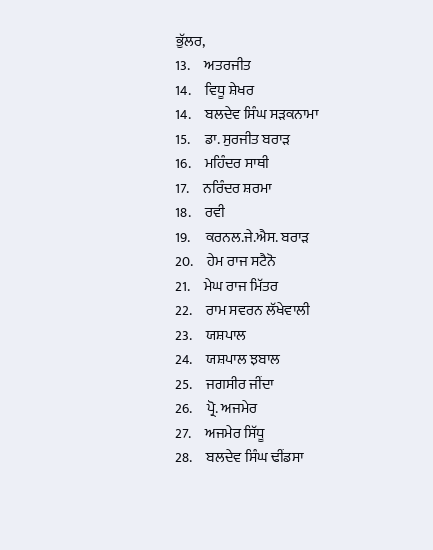ਭੁੱਲਰ,
13.     ਅਤਰਜੀਤ
14.     ਵਿਧੂ ਸ਼ੇਖਰ
14.     ਬਲਦੇਵ ਸਿੰਘ ਸੜਕਨਾਮਾ
15.     ਡਾ. ਸੁਰਜੀਤ ਬਰਾੜ
16.     ਮਹਿੰਦਰ ਸਾਥੀ
17.     ਨਰਿੰਦਰ ਸ਼ਰਮਾ
18.     ਰਵੀ
19.     ਕਰਨਲ.ਜੇ.ਐਸ. ਬਰਾੜ
20.     ਹੇਮ ਰਾਜ ਸਟੈਨੋ
21.     ਮੇਘ ਰਾਜ ਮਿੱਤਰ
22.     ਰਾਮ ਸਵਰਨ ਲੱਖੇਵਾਲੀ
23.     ਯਸ਼ਪਾਲ
24.     ਯਸ਼ਪਾਲ ਝਬਾਲ
25.     ਜਗਸੀਰ ਜੀਂਦਾ
26.     ਪ੍ਰੋ. ਅਜਮੇਰ
27.     ਅਜਮੇਰ ਸਿੱਧੂ
28.     ਬਲਦੇਵ ਸਿੰਘ ਢੀਂਡਸਾ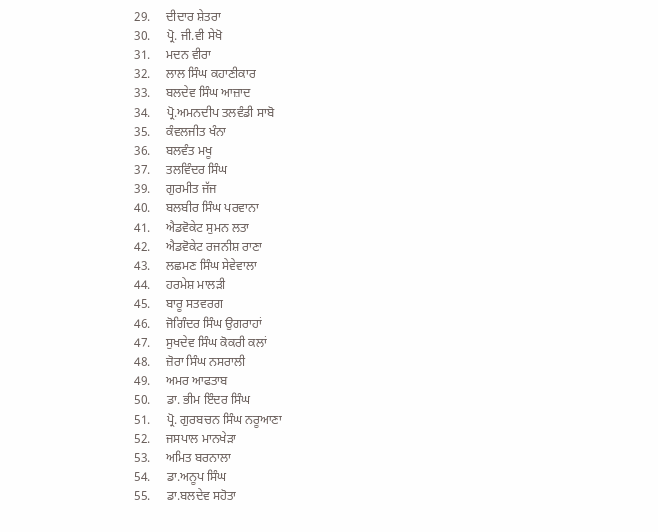29.     ਦੀਦਾਰ ਸ਼ੇਤਰਾ
30.     ਪ੍ਰੋ. ਜੀ.ਵੀ ਸੇਖੋ
31.     ਮਦਨ ਵੀਰਾ
32.     ਲਾਲ ਸਿੰਘ ਕਹਾਣੀਕਾਰ
33.     ਬਲਦੇਵ ਸਿੰਘ ਆਜ਼ਾਦ
34.     ਪ੍ਰੋ.ਅਮਨਦੀਪ ਤਲਵੰਡੀ ਸਾਬੋ
35.     ਕੰਵਲਜੀਤ ਖੰਨਾ
36.     ਬਲਵੰਤ ਮਖੂ
37.     ਤਲਵਿੰਦਰ ਸਿੰਘ
39.     ਗੁਰਮੀਤ ਜੱਜ
40.     ਬਲਬੀਰ ਸਿੰਘ ਪਰਵਾਨਾ
41.     ਐਡਵੋਕੇਟ ਸੁਮਨ ਲਤਾ
42.     ਐਡਵੋਕੇਟ ਰਜਨੀਸ਼ ਰਾਣਾ
43.     ਲਛਮਣ ਸਿੰਘ ਸੇਵੇਵਾਲਾ
44.     ਹਰਮੇਸ਼ ਮਾਲੜੀ
45.     ਬਾਰੂ ਸਤਵਰਗ
46.     ਜੋਗਿੰਦਰ ਸਿੰਘ ਉਗਰਾਹਾਂ
47.     ਸੁਖਦੇਵ ਸਿੰਘ ਕੋਕਰੀ ਕਲਾਂ
48.     ਜ਼ੋਰਾ ਸਿੰਘ ਨਸਰਾਲੀ
49.     ਅਮਰ ਆਫਤਾਬ
50.     ਡਾ. ਭੀਮ ਇੰਦਰ ਸਿੰਘ
51.     ਪ੍ਰੋ. ਗੁਰਬਚਨ ਸਿੰਘ ਨਰੂਆਣਾ
52.     ਜਸਪਾਲ ਮਾਨਖੇੜਾ
53.     ਅਮਿਤ ਬਰਨਾਲਾ
54.     ਡਾ.ਅਨੂਪ ਸਿੰਘ
55.     ਡਾ.ਬਲਦੇਵ ਸਹੋਤਾ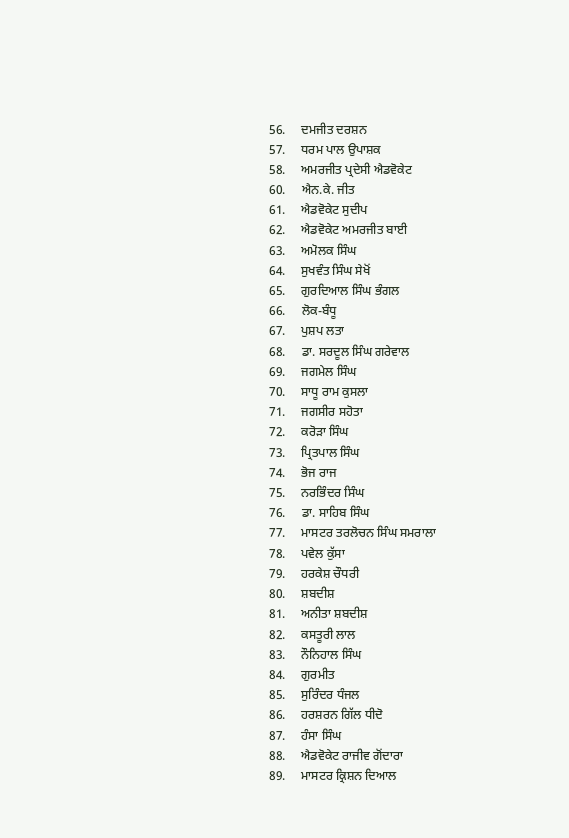56.     ਦਮਜੀਤ ਦਰਸ਼ਨ
57.     ਧਰਮ ਪਾਲ ਉਪਾਸ਼ਕ
58.     ਅਮਰਜੀਤ ਪ੍ਰਦੇਸੀ ਐਡਵੋਕੇਟ
60.     ਐਨ.ਕੇ. ਜੀਤ
61.     ਐਡਵੋਕੇਟ ਸੁਦੀਪ
62.     ਐਡਵੋਕੇਟ ਅਮਰਜੀਤ ਬਾਈ
63.     ਅਮੋਲਕ ਸਿੰਘ
64.     ਸੁਖਵੰਤ ਸਿੰਘ ਸੇਖੋਂ
65.     ਗੁਰਦਿਆਲ ਸਿੰਘ ਭੰਗਲ
66.     ਲੋਕ-ਬੰਧੂ
67.     ਪੁਸ਼ਪ ਲਤਾ
68.     ਡਾ. ਸਰਦੂਲ ਸਿੰਘ ਗਰੇਵਾਲ
69.     ਜਗਮੇਲ ਸਿੰਘ
70.     ਸਾਧੂ ਰਾਮ ਕੁਸਲਾ
71.     ਜਗਸੀਰ ਸਹੋਤਾ
72.     ਕਰੋੜਾ ਸਿੰਘ
73.     ਪ੍ਰਿਤਪਾਲ ਸਿੰਘ
74.     ਭੋਜ ਰਾਜ
75.     ਨਰਭਿੰਦਰ ਸਿੰਘ
76.     ਡਾ. ਸਾਹਿਬ ਸਿੰਘ
77.     ਮਾਸਟਰ ਤਰਲੋਚਨ ਸਿੰਘ ਸਮਰਾਲਾ
78.     ਪਵੇਲ ਕੁੱਸਾ
79.     ਹਰਕੇਸ਼ ਚੌਧਰੀ
80.     ਸ਼ਬਦੀਸ਼
81.     ਅਨੀਤਾ ਸ਼ਬਦੀਸ਼
82.     ਕਸਤੂਰੀ ਲਾਲ
83.     ਨੌਨਿਹਾਲ ਸਿੰਘ
84.     ਗੁਰਮੀਤ
85.     ਸੁਰਿੰਦਰ ਧੰਜਲ
86.     ਹਰਸ਼ਰਨ ਗਿੱਲ ਧੀਦੋ
87.     ਹੰਸਾ ਸਿੰਘ
88.     ਐਡਵੋਕੇਟ ਰਾਜੀਵ ਗੋਂਦਾਰਾ
89.     ਮਾਸਟਰ ਕ੍ਰਿਸ਼ਨ ਦਿਆਲ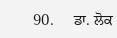90.     ਡਾ. ਲੋਕ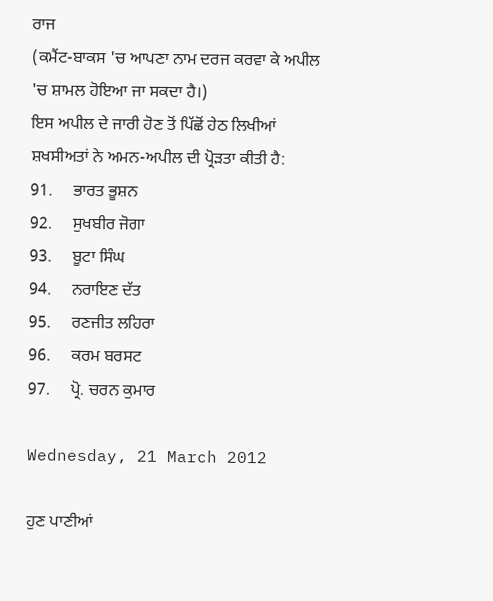ਰਾਜ
(ਕਮੈਂਟ-ਬਾਕਸ 'ਚ ਆਪਣਾ ਨਾਮ ਦਰਜ ਕਰਵਾ ਕੇ ਅਪੀਲ 'ਚ ਸ਼ਾਮਲ ਹੋਇਆ ਜਾ ਸਕਦਾ ਹੈ।)
ਇਸ ਅਪੀਲ ਦੇ ਜਾਰੀ ਹੋਣ ਤੋਂ ਪਿੱਛੋਂ ਹੇਠ ਲਿਖੀਆਂ ਸ਼ਖਸੀਅਤਾਂ ਨੇ ਅਮਨ-ਅਪੀਲ ਦੀ ਪ੍ਰੋੜਤਾ ਕੀਤੀ ਹੈ:
91.     ਭਾਰਤ ਭੂਸ਼ਨ
92.     ਸੁਖਬੀਰ ਜੋਗਾ
93.     ਬੂਟਾ ਸਿੰਘ
94.     ਨਰਾਇਣ ਦੱਤ
95.     ਰਣਜੀਤ ਲਹਿਰਾ
96.     ਕਰਮ ਬਰਸਟ
97.     ਪ੍ਰੋ. ਚਰਨ ਕੁਮਾਰ

Wednesday, 21 March 2012

ਹੁਣ ਪਾਣੀਆਂ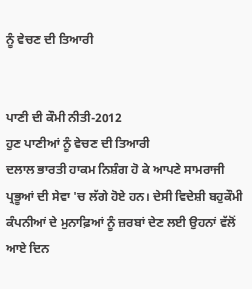ਨੂੰ ਵੇਚਣ ਦੀ ਤਿਆਰੀ


ਪਾਣੀ ਦੀ ਕੌਮੀ ਨੀਤੀ-2012
ਹੁਣ ਪਾਣੀਆਂ ਨੂੰ ਵੇਚਣ ਦੀ ਤਿਆਰੀ
ਦਲਾਲ ਭਾਰਤੀ ਹਾਕਮ ਨਿਸ਼ੰਗ ਹੋ ਕੇ ਆਪਣੇ ਸਾਮਰਾਜੀ ਪ੍ਰਭੂਆਂ ਦੀ ਸੇਵਾ 'ਚ ਲੱਗੇ ਹੋਏ ਹਨ। ਦੇਸੀ ਵਿਦੇਸ਼ੀ ਬਹੁਕੌਮੀ ਕੰਪਨੀਆਂ ਦੇ ਮੁਨਾਫ਼ਿਆਂ ਨੂੰ ਜ਼ਰਬਾਂ ਦੇਣ ਲਈ ਉਹਨਾਂ ਵੱਲੋਂ ਆਏ ਦਿਨ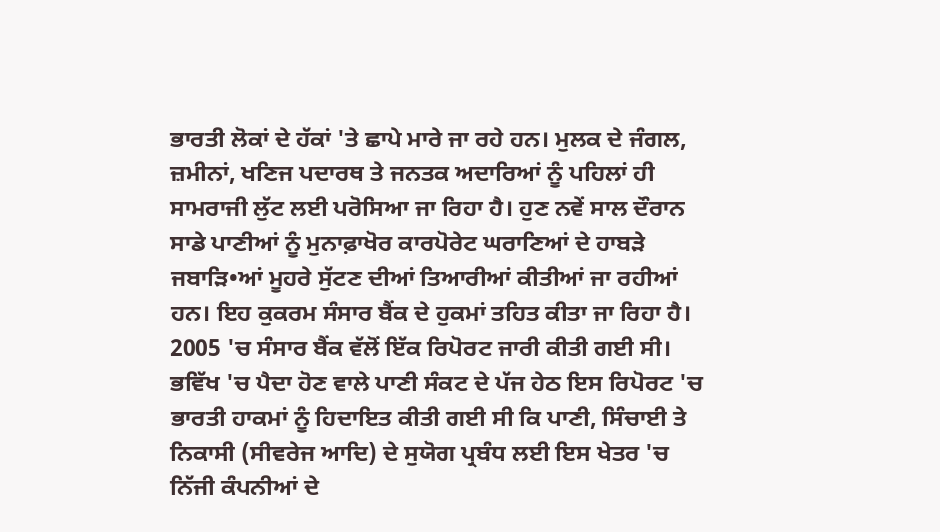ਭਾਰਤੀ ਲੋਕਾਂ ਦੇ ਹੱਕਾਂ 'ਤੇ ਛਾਪੇ ਮਾਰੇ ਜਾ ਰਹੇ ਹਨ। ਮੁਲਕ ਦੇ ਜੰਗਲ, ਜ਼ਮੀਨਾਂ, ਖਣਿਜ ਪਦਾਰਥ ਤੇ ਜਨਤਕ ਅਦਾਰਿਆਂ ਨੂੰ ਪਹਿਲਾਂ ਹੀ ਸਾਮਰਾਜੀ ਲੁੱਟ ਲਈ ਪਰੋਸਿਆ ਜਾ ਰਿਹਾ ਹੈ। ਹੁਣ ਨਵੇਂ ਸਾਲ ਦੌਰਾਨ ਸਾਡੇ ਪਾਣੀਆਂ ਨੂੰ ਮੁਨਾਫ਼ਾਖੋਰ ਕਾਰਪੋਰੇਟ ਘਰਾਣਿਆਂ ਦੇ ਹਾਬੜੇ ਜਬਾੜਿ•ਆਂ ਮੂਹਰੇ ਸੁੱਟਣ ਦੀਆਂ ਤਿਆਰੀਆਂ ਕੀਤੀਆਂ ਜਾ ਰਹੀਆਂ ਹਨ। ਇਹ ਕੁਕਰਮ ਸੰਸਾਰ ਬੈਂਕ ਦੇ ਹੁਕਮਾਂ ਤਹਿਤ ਕੀਤਾ ਜਾ ਰਿਹਾ ਹੈ। 2005 'ਚ ਸੰਸਾਰ ਬੈਂਕ ਵੱਲੋਂ ਇੱਕ ਰਿਪੋਰਟ ਜਾਰੀ ਕੀਤੀ ਗਈ ਸੀ। ਭਵਿੱਖ 'ਚ ਪੈਦਾ ਹੋਣ ਵਾਲੇ ਪਾਣੀ ਸੰਕਟ ਦੇ ਪੱਜ ਹੇਠ ਇਸ ਰਿਪੋਰਟ 'ਚ ਭਾਰਤੀ ਹਾਕਮਾਂ ਨੂੰ ਹਿਦਾਇਤ ਕੀਤੀ ਗਈ ਸੀ ਕਿ ਪਾਣੀ, ਸਿੰਚਾਈ ਤੇ ਨਿਕਾਸੀ (ਸੀਵਰੇਜ ਆਦਿ) ਦੇ ਸੁਯੋਗ ਪ੍ਰਬੰਧ ਲਈ ਇਸ ਖੇਤਰ 'ਚ ਨਿੱਜੀ ਕੰਪਨੀਆਂ ਦੇ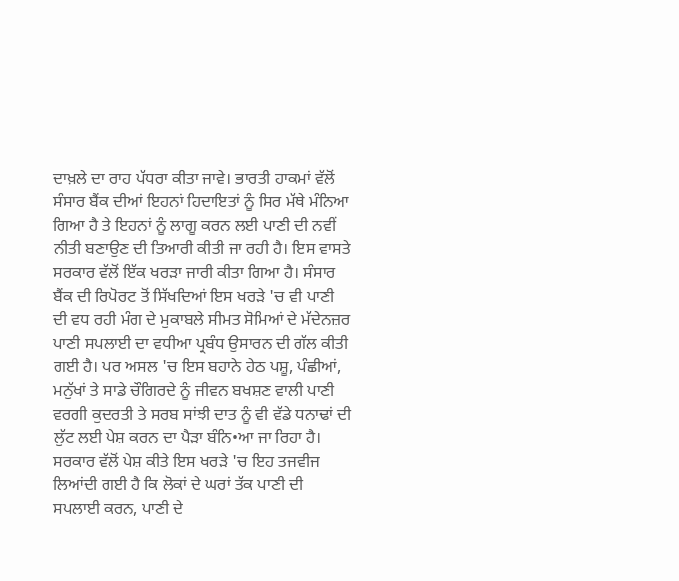ਦਾਖ਼ਲੇ ਦਾ ਰਾਹ ਪੱਧਰਾ ਕੀਤਾ ਜਾਵੇ। ਭਾਰਤੀ ਹਾਕਮਾਂ ਵੱਲੋਂ ਸੰਸਾਰ ਬੈਂਕ ਦੀਆਂ ਇਹਨਾਂ ਹਿਦਾਇਤਾਂ ਨੂੰ ਸਿਰ ਮੱਥੇ ਮੰਨਿਆ ਗਿਆ ਹੈ ਤੇ ਇਹਨਾਂ ਨੂੰ ਲਾਗੂ ਕਰਨ ਲਈ ਪਾਣੀ ਦੀ ਨਵੀਂ ਨੀਤੀ ਬਣਾਉਣ ਦੀ ਤਿਆਰੀ ਕੀਤੀ ਜਾ ਰਹੀ ਹੈ। ਇਸ ਵਾਸਤੇ ਸਰਕਾਰ ਵੱਲੋਂ ਇੱਕ ਖਰੜਾ ਜਾਰੀ ਕੀਤਾ ਗਿਆ ਹੈ। ਸੰਸਾਰ ਬੈਂਕ ਦੀ ਰਿਪੋਰਟ ਤੋਂ ਸਿੱਖਦਿਆਂ ਇਸ ਖਰੜੇ 'ਚ ਵੀ ਪਾਣੀ ਦੀ ਵਧ ਰਹੀ ਮੰਗ ਦੇ ਮੁਕਾਬਲੇ ਸੀਮਤ ਸੋਮਿਆਂ ਦੇ ਮੱਦੇਨਜ਼ਰ ਪਾਣੀ ਸਪਲਾਈ ਦਾ ਵਧੀਆ ਪ੍ਰਬੰਧ ਉਸਾਰਨ ਦੀ ਗੱਲ ਕੀਤੀ ਗਈ ਹੈ। ਪਰ ਅਸਲ 'ਚ ਇਸ ਬਹਾਨੇ ਹੇਠ ਪਸ਼ੂ, ਪੰਛੀਆਂ, ਮਨੁੱਖਾਂ ਤੇ ਸਾਡੇ ਚੌਗਿਰਦੇ ਨੂੰ ਜੀਵਨ ਬਖਸ਼ਣ ਵਾਲੀ ਪਾਣੀ ਵਰਗੀ ਕੁਦਰਤੀ ਤੇ ਸਰਬ ਸਾਂਝੀ ਦਾਤ ਨੂੰ ਵੀ ਵੱਡੇ ਧਨਾਢਾਂ ਦੀ ਲੁੱਟ ਲਈ ਪੇਸ਼ ਕਰਨ ਦਾ ਪੈੜਾ ਬੰਨਿ•ਆ ਜਾ ਰਿਹਾ ਹੈ।
ਸਰਕਾਰ ਵੱਲੋਂ ਪੇਸ਼ ਕੀਤੇ ਇਸ ਖਰੜੇ 'ਚ ਇਹ ਤਜਵੀਜ ਲਿਆਂਦੀ ਗਈ ਹੈ ਕਿ ਲੋਕਾਂ ਦੇ ਘਰਾਂ ਤੱਕ ਪਾਣੀ ਦੀ ਸਪਲਾਈ ਕਰਨ, ਪਾਣੀ ਦੇ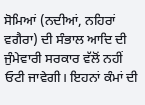ਸੋਮਿਆਂ (ਨਦੀਆਂ, ਨਹਿਰਾਂ ਵਗੈਰਾ) ਦੀ ਸੰਭਾਲ ਆਦਿ ਦੀ ਜੁੰਮੇਵਾਰੀ ਸਰਕਾਰ ਵੱਲੋਂ ਨਹੀਂ ਓਟੀ ਜਾਵੇਗੀ। ਇਹਨਾਂ ਕੰਮਾਂ ਦੀ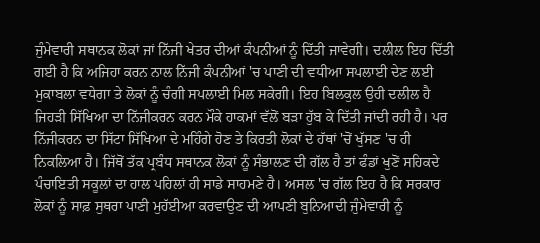ਜੁੰਮੇਵਾਰੀ ਸਥਾਨਕ ਲੋਕਾਂ ਜਾਂ ਨਿੱਜੀ ਖੇਤਰ ਦੀਆਂ ਕੰਪਨੀਆਂ ਨੂੰ ਦਿੱਤੀ ਜਾਵੇਗੀ। ਦਲੀਲ ਇਹ ਦਿੱਤੀ ਗਈ ਹੈ ਕਿ ਅਜਿਹਾ ਕਰਨ ਨਾਲ ਨਿੱਜੀ ਕੰਪਨੀਆਂ 'ਚ ਪਾਣੀ ਦੀ ਵਧੀਆ ਸਪਲਾਈ ਦੇਣ ਲਈ ਮੁਕਾਬਲਾ ਵਧੇਗਾ ਤੇ ਲੋਕਾਂ ਨੂੰ ਚੰਗੀ ਸਪਲਾਈ ਮਿਲ ਸਕੇਗੀ। ਇਹ ਬਿਲਕੁਲ ਉਹੀ ਦਲੀਲ ਹੈ ਜਿਹੜੀ ਸਿੱਖਿਆ ਦਾ ਨਿੱਜੀਕਰਨ ਕਰਨ ਮੌਕੇ ਹਾਕਮਾਂ ਵੱਲੋਂ ਬੜਾ ਹੁੱਬ ਕੇ ਦਿੱਤੀ ਜਾਂਦੀ ਰਹੀ ਹੈ। ਪਰ ਨਿੱਜੀਕਰਨ ਦਾ ਸਿੱਟਾ ਸਿੱਖਿਆ ਦੇ ਮਹਿੰਗੇ ਹੋਣ ਤੇ ਕਿਰਤੀ ਲੋਕਾਂ ਦੇ ਹੱਥਾਂ 'ਚੋਂ ਖੁੱਸਣ 'ਚ ਹੀ ਨਿਕਲਿਆ ਹੈ। ਜਿੱਥੋਂ ਤੱਕ ਪ੍ਰਬੰਧ ਸਥਾਨਕ ਲੋਕਾਂ ਨੂੰ ਸੰਭਾਲਣ ਦੀ ਗੱਲ ਹੈ ਤਾਂ ਫੰਡਾਂ ਖੁਣੋਂ ਸਹਿਕਦੇ ਪੰਚਾਇਤੀ ਸਕੂਲਾਂ ਦਾ ਹਾਲ ਪਹਿਲਾਂ ਹੀ ਸਾਡੇ ਸਾਹਮਣੇ ਹੈ। ਅਸਲ 'ਚ ਗੱਲ ਇਹ ਹੈ ਕਿ ਸਰਕਾਰ ਲੋਕਾਂ ਨੂੰ ਸਾਫ਼ ਸੁਥਰਾ ਪਾਣੀ ਮੁਹੱਈਆ ਕਰਵਾਉਣ ਦੀ ਆਪਣੀ ਬੁਨਿਆਦੀ ਜੁੰਮੇਵਾਰੀ ਨੂੰ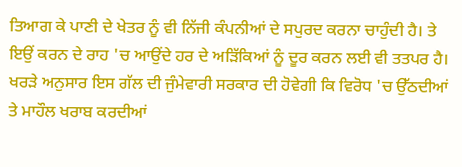ਤਿਆਗ ਕੇ ਪਾਣੀ ਦੇ ਖੇਤਰ ਨੂੰ ਵੀ ਨਿੱਜੀ ਕੰਪਨੀਆਂ ਦੇ ਸਪੁਰਦ ਕਰਨਾ ਚਾਹੁੰਦੀ ਹੈ। ਤੇ ਇਉਂ ਕਰਨ ਦੇ ਰਾਹ 'ਚ ਆਉਂਦੇ ਹਰ ਦੇ ਅੜਿੱਕਿਆਂ ਨੂੰ ਦੂਰ ਕਰਨ ਲਈ ਵੀ ਤਤਪਰ ਹੈ। ਖਰੜੇ ਅਨੁਸਾਰ ਇਸ ਗੱਲ ਦੀ ਜੁੰਮੇਵਾਰੀ ਸਰਕਾਰ ਦੀ ਹੋਵੇਗੀ ਕਿ ਵਿਰੋਧ 'ਚ ਉੱਠਦੀਆਂ ਤੇ ਮਾਹੌਲ ਖਰਾਬ ਕਰਦੀਆਂ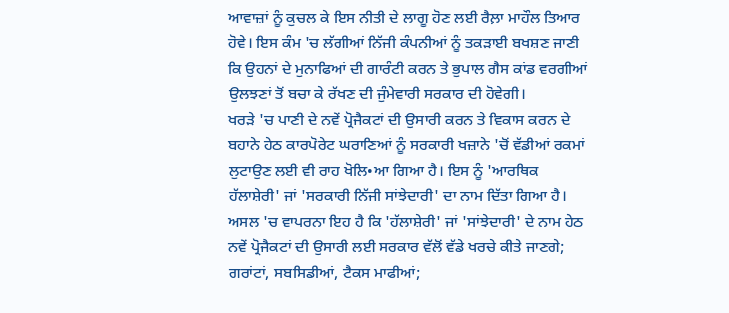ਆਵਾਜ਼ਾਂ ਨੂੰ ਕੁਚਲ ਕੇ ਇਸ ਨੀਤੀ ਦੇ ਲਾਗੂ ਹੋਣ ਲਈ ਰੈਲ਼ਾ ਮਾਹੌਲ ਤਿਆਰ ਹੋਵੇ। ਇਸ ਕੰਮ 'ਚ ਲੱਗੀਆਂ ਨਿੱਜੀ ਕੰਪਨੀਆਂ ਨੂੰ ਤਕੜਾਈ ਬਖਸ਼ਣ ਜਾਣੀ ਕਿ ਉਹਨਾਂ ਦੇ ਮੁਨਾਫਿਆਂ ਦੀ ਗਾਰੰਟੀ ਕਰਨ ਤੇ ਭੁਪਾਲ ਗੈਸ ਕਾਂਡ ਵਰਗੀਆਂ ਉਲਝਣਾਂ ਤੋਂ ਬਚਾ ਕੇ ਰੱਖਣ ਦੀ ਜੁੰਮੇਵਾਰੀ ਸਰਕਾਰ ਦੀ ਹੋਵੇਗੀ।
ਖਰੜੇ 'ਚ ਪਾਣੀ ਦੇ ਨਵੇਂ ਪ੍ਰੋਜੈਕਟਾਂ ਦੀ ਉਸਾਰੀ ਕਰਨ ਤੇ ਵਿਕਾਸ ਕਰਨ ਦੇ ਬਹਾਨੇ ਹੇਠ ਕਾਰਪੋਰੇਟ ਘਰਾਣਿਆਂ ਨੂੰ ਸਰਕਾਰੀ ਖਜ਼ਾਨੇ 'ਚੋਂ ਵੱਡੀਆਂ ਰਕਮਾਂ ਲੁਟਾਉਣ ਲਈ ਵੀ ਰਾਹ ਖੋਲਿ•ਆ ਗਿਆ ਹੈ। ਇਸ ਨੂੰ 'ਆਰਥਿਕ ਹੱਲਾਸ਼ੇਰੀ' ਜਾਂ 'ਸਰਕਾਰੀ ਨਿੱਜੀ ਸਾਂਝੇਦਾਰੀ' ਦਾ ਨਾਮ ਦਿੱਤਾ ਗਿਆ ਹੈ। ਅਸਲ 'ਚ ਵਾਪਰਨਾ ਇਹ ਹੈ ਕਿ 'ਹੱਲਾਸ਼ੇਰੀ' ਜਾਂ 'ਸਾਂਝੇਦਾਰੀ' ਦੇ ਨਾਮ ਹੇਠ ਨਵੇਂ ਪ੍ਰੋਜੈਕਟਾਂ ਦੀ ਉਸਾਰੀ ਲਈ ਸਰਕਾਰ ਵੱਲੋਂ ਵੱਡੇ ਖਰਚੇ ਕੀਤੇ ਜਾਣਗੇ; ਗਰਾਂਟਾਂ, ਸਬਸਿਡੀਆਂ, ਟੈਕਸ ਮਾਫੀਆਂ;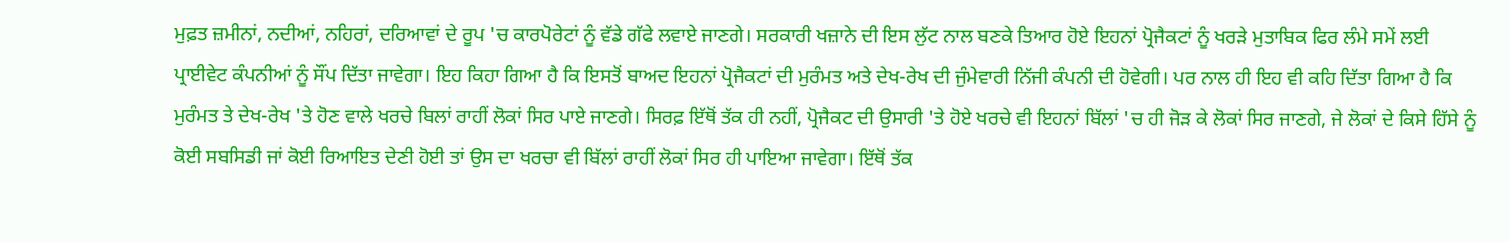ਮੁਫ਼ਤ ਜ਼ਮੀਨਾਂ, ਨਦੀਆਂ, ਨਹਿਰਾਂ, ਦਰਿਆਵਾਂ ਦੇ ਰੂਪ 'ਚ ਕਾਰਪੋਰੇਟਾਂ ਨੂੰ ਵੱਡੇ ਗੱਫੇ ਲਵਾਏ ਜਾਣਗੇ। ਸਰਕਾਰੀ ਖਜ਼ਾਨੇ ਦੀ ਇਸ ਲੁੱਟ ਨਾਲ ਬਣਕੇ ਤਿਆਰ ਹੋਏ ਇਹਨਾਂ ਪ੍ਰੋਜੈਕਟਾਂ ਨੂੰ ਖਰੜੇ ਮੁਤਾਬਿਕ ਫਿਰ ਲੰਮੇ ਸਮੇਂ ਲਈ ਪ੍ਰਾਈਵੇਟ ਕੰਪਨੀਆਂ ਨੂੰ ਸੌਂਪ ਦਿੱਤਾ ਜਾਵੇਗਾ। ਇਹ ਕਿਹਾ ਗਿਆ ਹੈ ਕਿ ਇਸਤੋਂ ਬਾਅਦ ਇਹਨਾਂ ਪ੍ਰੋਜੈਕਟਾਂ ਦੀ ਮੁਰੰਮਤ ਅਤੇ ਦੇਖ-ਰੇਖ ਦੀ ਜੁੰਮੇਵਾਰੀ ਨਿੱਜੀ ਕੰਪਨੀ ਦੀ ਹੋਵੇਗੀ। ਪਰ ਨਾਲ ਹੀ ਇਹ ਵੀ ਕਹਿ ਦਿੱਤਾ ਗਿਆ ਹੈ ਕਿ ਮੁਰੰਮਤ ਤੇ ਦੇਖ-ਰੇਖ 'ਤੇ ਹੋਣ ਵਾਲੇ ਖਰਚੇ ਬਿਲਾਂ ਰਾਹੀਂ ਲੋਕਾਂ ਸਿਰ ਪਾਏ ਜਾਣਗੇ। ਸਿਰਫ਼ ਇੱਥੋਂ ਤੱਕ ਹੀ ਨਹੀਂ, ਪ੍ਰੋਜੈਕਟ ਦੀ ਉਸਾਰੀ 'ਤੇ ਹੋਏ ਖਰਚੇ ਵੀ ਇਹਨਾਂ ਬਿੱਲਾਂ 'ਚ ਹੀ ਜੋੜ ਕੇ ਲੋਕਾਂ ਸਿਰ ਜਾਣਗੇ, ਜੇ ਲੋਕਾਂ ਦੇ ਕਿਸੇ ਹਿੱਸੇ ਨੂੰ ਕੋਈ ਸਬਸਿਡੀ ਜਾਂ ਕੋਈ ਰਿਆਇਤ ਦੇਣੀ ਹੋਈ ਤਾਂ ਉਸ ਦਾ ਖਰਚਾ ਵੀ ਬਿੱਲਾਂ ਰਾਹੀਂ ਲੋਕਾਂ ਸਿਰ ਹੀ ਪਾਇਆ ਜਾਵੇਗਾ। ਇੱਥੋਂ ਤੱਕ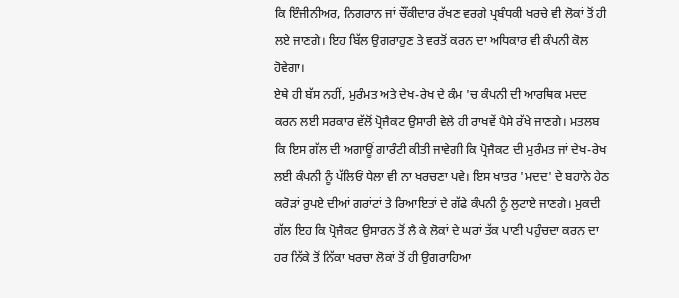ਕਿ ਇੰਜੀਨੀਅਰ, ਨਿਗਰਾਨ ਜਾਂ ਚੌਂਕੀਦਾਰ ਰੱਖਣ ਵਰਗੇ ਪ੍ਰਬੰਧਕੀ ਖਰਚੇ ਵੀ ਲੋਕਾਂ ਤੋਂ ਹੀ ਲਏ ਜਾਣਗੇ। ਇਹ ਬਿੱਲ ਉਗਰਾਹੁਣ ਤੇ ਵਰਤੋਂ ਕਰਨ ਦਾ ਅਧਿਕਾਰ ਵੀ ਕੰਪਨੀ ਕੋਲ ਹੋਵੇਗਾ।
ਏਥੇ ਹੀ ਬੱਸ ਨਹੀਂ, ਮੁਰੰਮਤ ਅਤੇ ਦੇਖ-ਰੇਖ ਦੇ ਕੰਮ 'ਚ ਕੰਪਨੀ ਦੀ ਆਰਥਿਕ ਮਦਦ ਕਰਨ ਲਈ ਸਰਕਾਰ ਵੱਲੋਂ ਪ੍ਰੋਜੈਕਟ ਉਸਾਰੀ ਵੇਲੇ ਹੀ ਰਾਖਵੇਂ ਪੈਸੇ ਰੱਖੇ ਜਾਣਗੇ। ਮਤਲਬ ਕਿ ਇਸ ਗੱਲ ਦੀ ਅਗਾਊਂ ਗਾਰੰਟੀ ਕੀਤੀ ਜਾਵੇਗੀ ਕਿ ਪ੍ਰੋਜੈਕਟ ਦੀ ਮੁਰੰਮਤ ਜਾਂ ਦੇਖ-ਰੇਖ ਲਈ ਕੰਪਨੀ ਨੂੰ ਪੱਲਿਓਂ ਧੇਲਾ ਵੀ ਨਾ ਖਰਚਣਾ ਪਵੇ। ਇਸ ਖਾਤਰ 'ਮਦਦ' ਦੇ ਬਹਾਨੇ ਹੇਠ ਕਰੋੜਾਂ ਰੁਪਏ ਦੀਆਂ ਗਰਾਂਟਾਂ ਤੇ ਰਿਆਇਤਾਂ ਦੇ ਗੱਫੇ ਕੰਪਨੀ ਨੂੰ ਲੁਟਾਏ ਜਾਣਗੇ। ਮੁਕਦੀ ਗੱਲ ਇਹ ਕਿ ਪ੍ਰੋਜੈਕਟ ਉਸਾਰਨ ਤੋਂ ਲੈ ਕੇ ਲੋਕਾਂ ਦੇ ਘਰਾਂ ਤੱਕ ਪਾਣੀ ਪਹੁੰਚਦਾ ਕਰਨ ਦਾ ਹਰ ਨਿੱਕੇ ਤੋਂ ਨਿੱਕਾ ਖਰਚਾ ਲੋਕਾਂ ਤੋਂ ਹੀ ਉਗਰਾਹਿਆ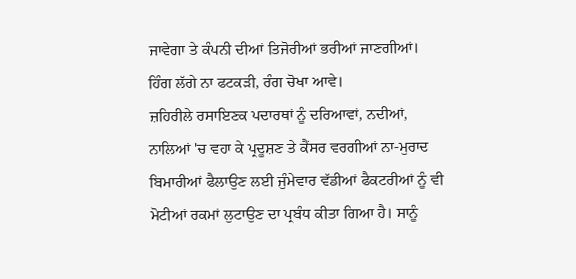ਜਾਵੇਗਾ ਤੇ ਕੰਪਨੀ ਦੀਆਂ ਤਿਜੋਰੀਆਂ ਭਰੀਆਂ ਜਾਣਗੀਆਂ। ਹਿੰਗ ਲੱਗੇ ਨਾ ਫਟਕੜੀ, ਰੰਗ ਚੋਖਾ ਆਵੇ।
ਜ਼ਹਿਰੀਲੇ ਰਸਾਇਣਕ ਪਦਾਰਥਾਂ ਨੂੰ ਦਰਿਆਵਾਂ, ਨਦੀਆਂ, ਨਾਲਿਆਂ 'ਚ ਵਹਾ ਕੇ ਪ੍ਰਦੂਸ਼ਣ ਤੇ ਕੈਂਸਰ ਵਰਗੀਆਂ ਨਾ-ਮੁਰਾਦ ਬਿਮਾਰੀਆਂ ਫੈਲਾਉਣ ਲਈ ਜੁੰਮੇਵਾਰ ਵੱਡੀਆਂ ਫੈਕਟਰੀਆਂ ਨੂੰ ਵੀ ਮੋਟੀਆਂ ਰਕਮਾਂ ਲੁਟਾਉਣ ਦਾ ਪ੍ਰਬੰਧ ਕੀਤਾ ਗਿਆ ਹੈ। ਸਾਨੂੰ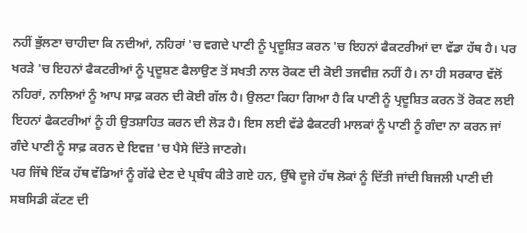ਨਹੀਂ ਭੁੱਲਣਾ ਚਾਹੀਦਾ ਕਿ ਨਦੀਆਂ, ਨਹਿਰਾਂ 'ਚ ਵਗਦੇ ਪਾਣੀ ਨੂੰ ਪ੍ਰਦੂਸ਼ਿਤ ਕਰਨ 'ਚ ਇਹਨਾਂ ਫੈਕਟਰੀਆਂ ਦਾ ਵੱਡਾ ਹੱਥ ਹੈ। ਪਰ ਖਰੜੇ 'ਚ ਇਹਨਾਂ ਫੈਕਟਰੀਆਂ ਨੂੰ ਪ੍ਰਦੂਸ਼ਣ ਫੈਲਾਉਣ ਤੋਂ ਸਖਤੀ ਨਾਲ ਰੋਕਣ ਦੀ ਕੋਈ ਤਜਵੀਜ਼ ਨਹੀਂ ਹੈ। ਨਾ ਹੀ ਸਰਕਾਰ ਵੱਲੋਂ ਨਹਿਰਾਂ, ਨਾਲਿਆਂ ਨੂੰ ਆਪ ਸਾਫ਼ ਕਰਨ ਦੀ ਕੋਈ ਗੱਲ ਹੈ। ਉਲਟਾ ਕਿਹਾ ਗਿਆ ਹੈ ਕਿ ਪਾਣੀ ਨੂੰ ਪ੍ਰਦੂਸ਼ਿਤ ਕਰਨ ਤੋਂ ਰੋਕਣ ਲਈ ਇਹਨਾਂ ਫੈਕਟਰੀਆਂ ਨੂੰ ਹੀ ਉਤਸ਼ਾਹਿਤ ਕਰਨ ਦੀ ਲੋੜ ਹੈ। ਇਸ ਲਈ ਵੱਡੇ ਫੈਕਟਰੀ ਮਾਲਕਾਂ ਨੂੰ ਪਾਣੀ ਨੂੰ ਗੰਦਾ ਨਾ ਕਰਨ ਜਾਂ ਗੰਦੇ ਪਾਣੀ ਨੂੰ ਸਾਫ਼ ਕਰਨ ਦੇ ਇਵਜ਼ 'ਚ ਪੈਸੇ ਦਿੱਤੇ ਜਾਣਗੇ।
ਪਰ ਜਿੱਥੇ ਇੱਕ ਹੱਥ ਵੱਡਿਆਂ ਨੂੰ ਗੱਫੇ ਦੇਣ ਦੇ ਪ੍ਰਬੰਧ ਕੀਤੇ ਗਏ ਹਨ, ਉੱਥੇ ਦੂਜੇ ਹੱਥ ਲੋਕਾਂ ਨੂੰ ਦਿੱਤੀ ਜਾਂਦੀ ਬਿਜਲੀ ਪਾਣੀ ਦੀ ਸਬਸਿਡੀ ਕੱਟਣ ਦੀ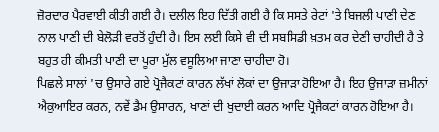ਜ਼ੋਰਦਾਰ ਪੈਰਵਾਈ ਕੀਤੀ ਗਈ ਹੈ। ਦਲੀਲ ਇਹ ਦਿੱਤੀ ਗਈ ਹੈ ਕਿ ਸਸਤੇ ਰੇਟਾਂ 'ਤੇ ਬਿਜਲੀ ਪਾਣੀ ਦੇਣ ਨਾਲ ਪਾਣੀ ਦੀ ਬੇਲੋੜੀ ਵਰਤੋਂ ਹੁੰਦੀ ਹੈ। ਇਸ ਲਈ ਕਿਸੇ ਵੀ ਦੀ ਸਬਸਿਡੀ ਖ਼ਤਮ ਕਰ ਦੇਣੀ ਚਾਹੀਦੀ ਹੈ ਤੇ ਬਹੁਤ ਹੀ ਕੀਮਤੀ ਪਾਣੀ ਦਾ ਪੂਰਾ ਮੁੱਲ ਵਸੂਲਿਆ ਜਾਣਾ ਚਾਹੀਦਾ ਹੋ।
ਪਿਛਲੇ ਸਾਲਾਂ 'ਚ ਉਸਾਰੇ ਗਏ ਪ੍ਰੋਜੈਕਟਾਂ ਕਾਰਨ ਲੱਖਾਂ ਲੋਕਾਂ ਦਾ ਉਜਾੜਾ ਹੋਇਆ ਹੈ। ਇਹ ਉਜਾੜਾ ਜ਼ਮੀਨਾਂ ਐਕੁਆਇਰ ਕਰਨ, ਨਵੇਂ ਡੈਮ ਉਸਾਰਨ, ਖਾਣਾਂ ਦੀ ਖੁਦਾਈ ਕਰਨ ਆਦਿ ਪ੍ਰੋਜੈਕਟਾਂ ਕਾਰਨ ਹੋਇਆ ਹੈ।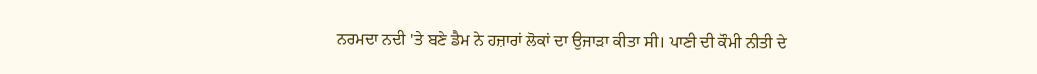ਨਰਮਦਾ ਨਦੀ 'ਤੇ ਬਣੇ ਡੈਮ ਨੇ ਹਜ਼ਾਰਾਂ ਲੋਕਾਂ ਦਾ ਉਜਾੜਾ ਕੀਤਾ ਸੀ। ਪਾਣੀ ਦੀ ਕੌਮੀ ਨੀਤੀ ਦੇ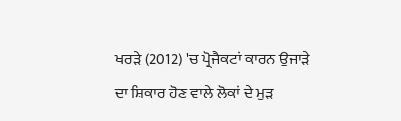ਖਰੜੇ (2012) 'ਚ ਪ੍ਰੋਜੈਕਟਾਂ ਕਾਰਨ ਉਜਾੜੇ ਦਾ ਸ਼ਿਕਾਰ ਹੋਣ ਵਾਲੇ ਲੋਕਾਂ ਦੇ ਮੁੜ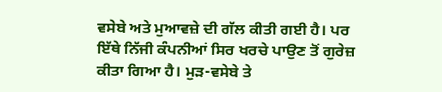ਵਸੇਬੇ ਅਤੇ ਮੁਆਵਜ਼ੇ ਦੀ ਗੱਲ ਕੀਤੀ ਗਈ ਹੈ। ਪਰ ਇੱਥੇ ਨਿੱਜੀ ਕੰਪਨੀਆਂ ਸਿਰ ਖਰਚੇ ਪਾਉਣ ਤੋਂ ਗੁਰੇਜ਼ ਕੀਤਾ ਗਿਆ ਹੈ। ਮੁੜ-ਵਸੇਬੇ ਤੇ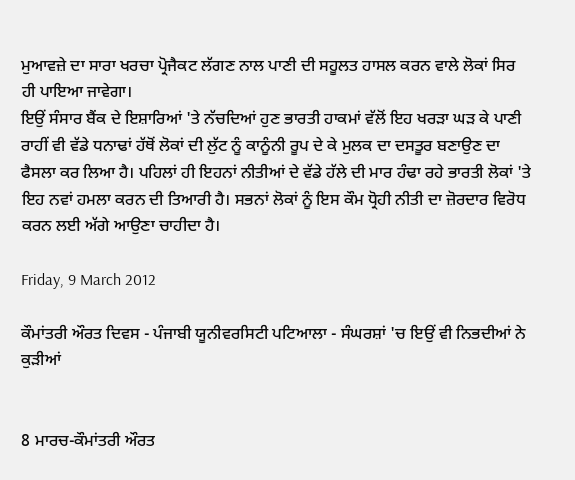ਮੁਆਵਜ਼ੇ ਦਾ ਸਾਰਾ ਖਰਚਾ ਪ੍ਰੋਜੈਕਟ ਲੱਗਣ ਨਾਲ ਪਾਣੀ ਦੀ ਸਹੂਲਤ ਹਾਸਲ ਕਰਨ ਵਾਲੇ ਲੋਕਾਂ ਸਿਰ ਹੀ ਪਾਇਆ ਜਾਵੇਗਾ।
ਇਉਂ ਸੰਸਾਰ ਬੈਂਕ ਦੇ ਇਸ਼ਾਰਿਆਂ 'ਤੇ ਨੱਚਦਿਆਂ ਹੁਣ ਭਾਰਤੀ ਹਾਕਮਾਂ ਵੱਲੋਂ ਇਹ ਖਰੜਾ ਘੜ ਕੇ ਪਾਣੀ ਰਾਹੀਂ ਵੀ ਵੱਡੇ ਧਨਾਢਾਂ ਹੱਥੋਂ ਲੋਕਾਂ ਦੀ ਲੁੱਟ ਨੂੰ ਕਾਨੂੰਨੀ ਰੂਪ ਦੇ ਕੇ ਮੁਲਕ ਦਾ ਦਸਤੂਰ ਬਣਾਉਣ ਦਾ ਫੈਸਲਾ ਕਰ ਲਿਆ ਹੈ। ਪਹਿਲਾਂ ਹੀ ਇਹਨਾਂ ਨੀਤੀਆਂ ਦੇ ਵੱਡੇ ਹੱਲੇ ਦੀ ਮਾਰ ਹੰਢਾ ਰਹੇ ਭਾਰਤੀ ਲੋਕਾਂ 'ਤੇ ਇਹ ਨਵਾਂ ਹਮਲਾ ਕਰਨ ਦੀ ਤਿਆਰੀ ਹੈ। ਸਭਨਾਂ ਲੋਕਾਂ ਨੂੰ ਇਸ ਕੌਮ ਧ੍ਰੋਹੀ ਨੀਤੀ ਦਾ ਜ਼ੋਰਦਾਰ ਵਿਰੋਧ ਕਰਨ ਲਈ ਅੱਗੇ ਆਉਣਾ ਚਾਹੀਦਾ ਹੈ।

Friday, 9 March 2012

ਕੌਮਾਂਤਰੀ ਔਰਤ ਦਿਵਸ - ਪੰਜਾਬੀ ਯੂਨੀਵਰਸਿਟੀ ਪਟਿਆਲਾ - ਸੰਘਰਸ਼ਾਂ 'ਚ ਇਉਂ ਵੀ ਨਿਭਦੀਆਂ ਨੇ ਕੁੜੀਆਂ


8 ਮਾਰਚ-ਕੌਮਾਂਤਰੀ ਔਰਤ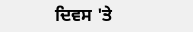ਦਿਵਸ 'ਤੇ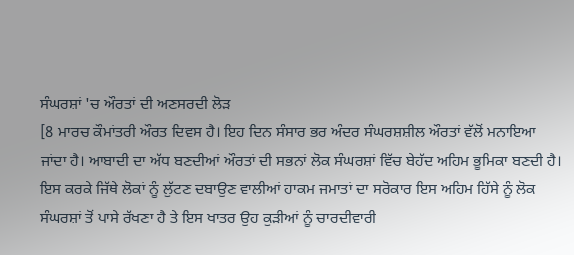ਸੰਘਰਸ਼ਾਂ 'ਚ ਔਰਤਾਂ ਦੀ ਅਣਸਰਦੀ ਲੋੜ
[8 ਮਾਰਚ ਕੌਮਾਂਤਰੀ ਔਰਤ ਦਿਵਸ ਹੈ। ਇਹ ਦਿਨ ਸੰਸਾਰ ਭਰ ਅੰਦਰ ਸੰਘਰਸ਼ਸ਼ੀਲ ਔਰਤਾਂ ਵੱਲੋਂ ਮਨਾਇਆ ਜਾਂਦਾ ਹੈ। ਆਬਾਦੀ ਦਾ ਅੱਧ ਬਣਦੀਆਂ ਔਰਤਾਂ ਦੀ ਸਭਨਾਂ ਲੋਕ ਸੰਘਰਸ਼ਾਂ ਵਿੱਚ ਬੇਹੱਦ ਅਹਿਮ ਭੂਮਿਕਾ ਬਣਦੀ ਹੈ। ਇਸ ਕਰਕੇ ਜਿੱਥੇ ਲੋਕਾਂ ਨੂੰ ਲੁੱਟਣ ਦਬਾਉਣ ਵਾਲੀਆਂ ਹਾਕਮ ਜਮਾਤਾਂ ਦਾ ਸਰੋਕਾਰ ਇਸ ਅਹਿਮ ਹਿੱਸੇ ਨੂੰ ਲੋਕ ਸੰਘਰਸ਼ਾਂ ਤੋਂ ਪਾਸੇ ਰੱਖਣਾ ਹੈ ਤੇ ਇਸ ਖਾਤਰ ਉਹ ਕੁੜੀਆਂ ਨੂੰ ਚਾਰਦੀਵਾਰੀ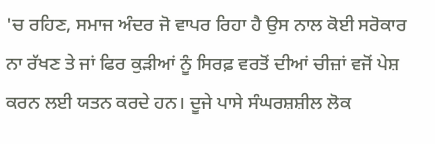'ਚ ਰਹਿਣ, ਸਮਾਜ ਅੰਦਰ ਜੋ ਵਾਪਰ ਰਿਹਾ ਹੈ ਉਸ ਨਾਲ ਕੋਈ ਸਰੋਕਾਰ ਨਾ ਰੱਖਣ ਤੇ ਜਾਂ ਫਿਰ ਕੁੜੀਆਂ ਨੂੰ ਸਿਰਫ਼ ਵਰਤੋਂ ਦੀਆਂ ਚੀਜ਼ਾਂ ਵਜੋਂ ਪੇਸ਼ ਕਰਨ ਲਈ ਯਤਨ ਕਰਦੇ ਹਨ। ਦੂਜੇ ਪਾਸੇ ਸੰਘਰਸ਼ਸ਼ੀਲ ਲੋਕ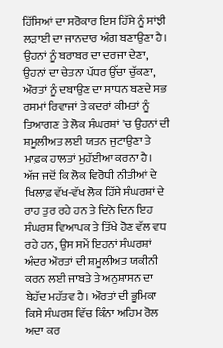ਹਿੱਸਿਆਂ ਦਾ ਸਰੋਕਾਰ ਇਸ ਹਿੱਸੇ ਨੂੰ ਸਾਂਝੀ ਲੜਾਈ ਦਾ ਜਾਨਦਾਰ ਅੰਗ ਬਣਾਉਣਾ ਹੈ। ਉਹਨਾਂ ਨੂੰ ਬਰਾਬਰ ਦਾ ਦਰਜਾ ਦੇਣਾ, ਉਹਨਾਂ ਦਾ ਚੇਤਨਾ ਪੱਧਰ ਉੱਚਾ ਚੁੱਕਣਾ, ਔਰਤਾਂ ਨੂੰ ਦਬਾਉਣ ਦਾ ਸਾਧਨ ਬਣਦੇ ਸਭ ਰਸਮਾਂ ਰਿਵਾਜਾਂ ਤੇ ਕਦਰਾਂ ਕੀਮਤਾਂ ਨੂੰ ਤਿਆਗਣ ਤੇ ਲੋਕ ਸੰਘਰਸ਼ਾਂ 'ਚ ਉਹਨਾਂ ਦੀ ਸ਼ਮੂਲੀਅਤ ਲਈ ਯਤਨ ਜੁਟਾਉਣਾ ਤੇ ਮਾਫ਼ਕ ਹਾਲਤਾਂ ਮੁਹੱਈਆ ਕਰਨਾ ਹੈ। ਅੱਜ ਜਦੋਂ ਕਿ ਲੋਕ ਵਿਰੋਧੀ ਨੀਤੀਆਂ ਦੇ ਖਿਲਾਫ਼ ਵੱਖ-ਵੱਖ ਲੋਕ ਹਿੱਸੇ ਸੰਘਰਸ਼ਾਂ ਦੇ ਰਾਹ ਤੁਰ ਰਹੇ ਹਨ ਤੇ ਦਿਨੋ ਦਿਨ ਇਹ ਸੰਘਰਸ਼ ਵਿਆਪਕ ਤੇ ਤਿੱਖੇ ਹੋਣ ਵੱਲ ਵਧ ਰਹੇ ਹਨ, ਉਸ ਸਮੇਂ ਇਹਨਾਂ ਸੰਘਰਸ਼ਾਂ ਅੰਦਰ ਔਰਤਾਂ ਦੀ ਸ਼ਮੂਲੀਅਤ ਯਕੀਨੀ ਕਰਨ ਲਈ ਜਾਬਤੇ ਤੇ ਅਨੁਸ਼ਾਸਨ ਦਾ ਬੇਹੱਦ ਮਹੱਤਵ ਹੈ। ਔਰਤਾਂ ਦੀ ਭੂਮਿਕਾ ਕਿਸੇ ਸੰਘਰਸ਼ ਵਿੱਚ ਕਿੰਨਾ ਅਹਿਮ ਰੋਲ ਅਦਾ ਕਰ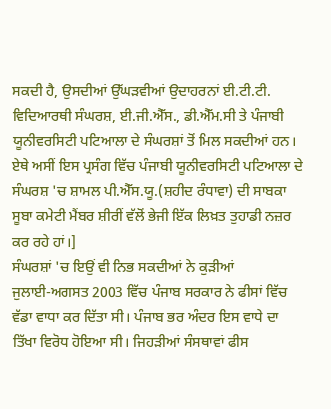ਸਕਦੀ ਹੈ, ਉਸਦੀਆਂ ਉੱਘੜਵੀਆਂ ਉਦਾਹਰਨਾਂ ਈ.ਟੀ.ਟੀ. ਵਿਦਿਆਰਥੀ ਸੰਘਰਸ਼, ਈ.ਜੀ.ਐੱਸ., ਡੀ.ਐੱਮ.ਸੀ ਤੇ ਪੰਜਾਬੀ ਯੂਨੀਵਰਸਿਟੀ ਪਟਿਆਲਾ ਦੇ ਸੰਘਰਸ਼ਾਂ ਤੋਂ ਮਿਲ ਸਕਦੀਆਂ ਹਨ। ਏਥੇ ਅਸੀਂ ਇਸ ਪ੍ਰਸੰਗ ਵਿੱਚ ਪੰਜਾਬੀ ਯੂਨੀਵਰਸਿਟੀ ਪਟਿਆਲਾ ਦੇ ਸੰਘਰਸ਼ 'ਚ ਸ਼ਾਮਲ ਪੀ.ਐੱਸ.ਯੂ.(ਸ਼ਹੀਦ ਰੰਧਾਵਾ) ਦੀ ਸਾਬਕਾ ਸੂਬਾ ਕਮੇਟੀ ਮੈਂਬਰ ਸ਼ੀਰੀਂ ਵੱਲੋਂ ਭੇਜੀ ਇੱਕ ਲਿਖ਼ਤ ਤੁਹਾਡੀ ਨਜ਼ਰ ਕਰ ਰਹੇ ਹਾਂ।]
ਸੰਘਰਸ਼ਾਂ 'ਚ ਇਉਂ ਵੀ ਨਿਭ ਸਕਦੀਆਂ ਨੇ ਕੁੜੀਆਂ
ਜੁਲਾਈ-ਅਗਸਤ 2003 ਵਿੱਚ ਪੰਜਾਬ ਸਰਕਾਰ ਨੇ ਫੀਸਾਂ ਵਿੱਚ ਵੱਡਾ ਵਾਧਾ ਕਰ ਦਿੱਤਾ ਸੀ। ਪੰਜਾਬ ਭਰ ਅੰਦਰ ਇਸ ਵਾਧੇ ਦਾ ਤਿੱਖਾ ਵਿਰੋਧ ਹੋਇਆ ਸੀ। ਜਿਹੜੀਆਂ ਸੰਸਥਾਵਾਂ ਫੀਸ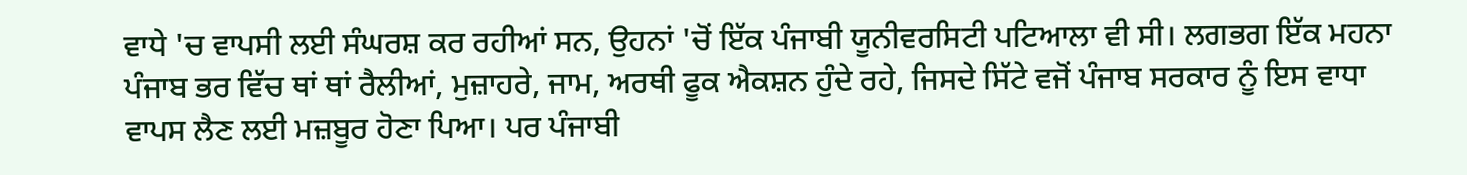ਵਾਧੇ 'ਚ ਵਾਪਸੀ ਲਈ ਸੰਘਰਸ਼ ਕਰ ਰਹੀਆਂ ਸਨ, ਉਹਨਾਂ 'ਚੋਂ ਇੱਕ ਪੰਜਾਬੀ ਯੂਨੀਵਰਸਿਟੀ ਪਟਿਆਲਾ ਵੀ ਸੀ। ਲਗਭਗ ਇੱਕ ਮਹਨਾ ਪੰਜਾਬ ਭਰ ਵਿੱਚ ਥਾਂ ਥਾਂ ਰੈਲੀਆਂ, ਮੁਜ਼ਾਹਰੇ, ਜਾਮ, ਅਰਥੀ ਫੂਕ ਐਕਸ਼ਨ ਹੁੰਦੇ ਰਹੇ, ਜਿਸਦੇ ਸਿੱਟੇ ਵਜੋਂ ਪੰਜਾਬ ਸਰਕਾਰ ਨੂੰ ਇਸ ਵਾਧਾ ਵਾਪਸ ਲੈਣ ਲਈ ਮਜ਼ਬੂਰ ਹੋਣਾ ਪਿਆ। ਪਰ ਪੰਜਾਬੀ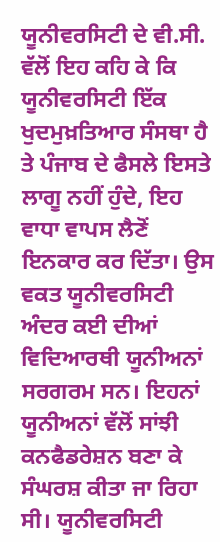ਯੂਨੀਵਰਸਿਟੀ ਦੇ ਵੀ.ਸੀ. ਵੱਲੋਂ ਇਹ ਕਹਿ ਕੇ ਕਿ ਯੂਨੀਵਰਸਿਟੀ ਇੱਕ ਖੁਦਮੁਖ਼ਤਿਆਰ ਸੰਸਥਾ ਹੈ ਤੇ ਪੰਜਾਬ ਦੇ ਫੈਸਲੇ ਇਸਤੇ ਲਾਗੂ ਨਹੀਂ ਹੁੰਦੇ, ਇਹ ਵਾਧਾ ਵਾਪਸ ਲੈਣੋਂ ਇਨਕਾਰ ਕਰ ਦਿੱਤਾ। ਉਸ ਵਕਤ ਯੂਨੀਵਰਸਿਟੀ ਅੰਦਰ ਕਈ ਦੀਆਂ ਵਿਦਿਆਰਥੀ ਯੂਨੀਅਨਾਂ ਸਰਗਰਮ ਸਨ। ਇਹਨਾਂ ਯੂਨੀਅਨਾਂ ਵੱਲੋਂ ਸਾਂਝੀ ਕਨਫੈਡਰੇਸ਼ਨ ਬਣਾ ਕੇ ਸੰਘਰਸ਼ ਕੀਤਾ ਜਾ ਰਿਹਾ ਸੀ। ਯੂਨੀਵਰਸਿਟੀ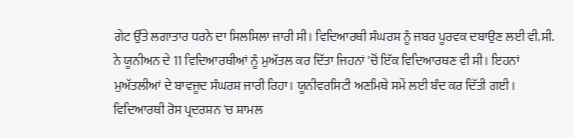ਗੇਟ ਉੱਤੇ ਲਗਾਤਾਰ ਧਰਨੇ ਦਾ ਸਿਲਸਿਲਾ ਜਾਰੀ ਸੀ। ਵਿਦਿਆਰਥੀ ਸੰਘਰਸ਼ ਨੂੰ ਜਬਰ ਪੂਰਵਕ ਦਬਾਉਣ ਲਈ ਵੀ.ਸੀ. ਨੇ ਯੂਨੀਅਨ ਦੇ 11 ਵਿਦਿਆਰਥੀਆਂ ਨੂੰ ਮੁਅੱਤਲ ਕਰ ਦਿੱਤਾ ਜਿਹਨਾਂ 'ਚੋਂ ਇੱਕ ਵਿਦਿਆਰਥਣ ਵੀ ਸੀ। ਇਹਨਾਂ ਮੁਅੱਤਲੀਆਂ ਦੇ ਬਾਵਜੂਦ ਸੰਘਰਸ਼ ਜਾਰੀ ਰਿਹਾ। ਯੂਨੀਵਰਸਿਟੀ ਅਣਮਿਥੇ ਸਮੇਂ ਲਈ ਬੰਦ ਕਰ ਦਿੱਤੀ ਗਈ। ਵਿਦਿਆਰਥੀ ਰੋਸ ਪ੍ਰਦਰਸ਼ਨ 'ਚ ਸ਼ਾਮਲ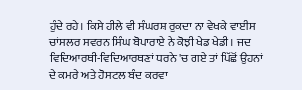ਹੁੰਦੇ ਰਹੇ। ਕਿਸੇ ਹੀਲੇ ਵੀ ਸੰਘਰਸ਼ ਰੁਕਦਾ ਨਾ ਵੇਖਕੇ ਵਾਈਸ ਚਾਂਸਲਰ ਸਵਰਨ ਸਿੰਘ ਬੋਪਾਰਾਏ ਨੇ ਕੋਝੀ ਖੇਡ ਖੇਡੀ। ਜਦ ਵਿਦਿਆਰਥੀ-ਵਿਦਿਆਰਥਣਾਂ ਧਰਨੇ 'ਚ ਗਏ ਤਾਂ ਪਿੱਛੋਂ ਉਹਨਾਂ ਦੇ ਕਮਰੇ ਅਤੇ ਹੋਸਟਲ ਬੰਦ ਕਰਵਾ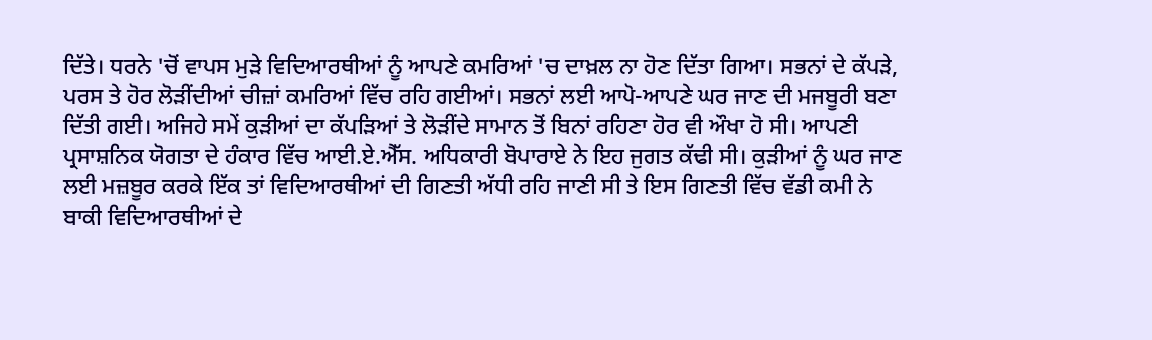ਦਿੱਤੇ। ਧਰਨੇ 'ਚੋਂ ਵਾਪਸ ਮੁੜੇ ਵਿਦਿਆਰਥੀਆਂ ਨੂੰ ਆਪਣੇ ਕਮਰਿਆਂ 'ਚ ਦਾਖ਼ਲ ਨਾ ਹੋਣ ਦਿੱਤਾ ਗਿਆ। ਸਭਨਾਂ ਦੇ ਕੱਪੜੇ, ਪਰਸ ਤੇ ਹੋਰ ਲੋੜੀਂਦੀਆਂ ਚੀਜ਼ਾਂ ਕਮਰਿਆਂ ਵਿੱਚ ਰਹਿ ਗਈਆਂ। ਸਭਨਾਂ ਲਈ ਆਪੋ-ਆਪਣੇ ਘਰ ਜਾਣ ਦੀ ਮਜਬੂਰੀ ਬਣਾ ਦਿੱਤੀ ਗਈ। ਅਜਿਹੇ ਸਮੇਂ ਕੁੜੀਆਂ ਦਾ ਕੱਪੜਿਆਂ ਤੇ ਲੋੜੀਂਦੇ ਸਾਮਾਨ ਤੋਂ ਬਿਨਾਂ ਰਹਿਣਾ ਹੋਰ ਵੀ ਔਖਾ ਹੋ ਸੀ। ਆਪਣੀ ਪ੍ਰਸਾਸ਼ਨਿਕ ਯੋਗਤਾ ਦੇ ਹੰਕਾਰ ਵਿੱਚ ਆਈ.ਏ.ਐੱਸ. ਅਧਿਕਾਰੀ ਬੋਪਾਰਾਏ ਨੇ ਇਹ ਜੁਗਤ ਕੱਢੀ ਸੀ। ਕੁੜੀਆਂ ਨੂੰ ਘਰ ਜਾਣ ਲਈ ਮਜ਼ਬੂਰ ਕਰਕੇ ਇੱਕ ਤਾਂ ਵਿਦਿਆਰਥੀਆਂ ਦੀ ਗਿਣਤੀ ਅੱਧੀ ਰਹਿ ਜਾਣੀ ਸੀ ਤੇ ਇਸ ਗਿਣਤੀ ਵਿੱਚ ਵੱਡੀ ਕਮੀ ਨੇ ਬਾਕੀ ਵਿਦਿਆਰਥੀਆਂ ਦੇ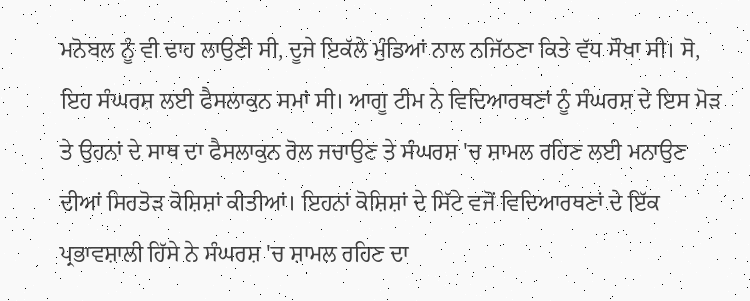ਮਨੋਬਲ ਨੂੰ ਵੀ ਢਾਹ ਲਾਉਣੀ ਸੀ, ਦੂਜੇ ਇਕੱਲੇ ਮੁੰਡਿਆਂ ਨਾਲ ਨਜਿੱਠਣਾ ਕਿਤੇ ਵੱਧ ਸੌਖਾ ਸੀ। ਸੋ, ਇਹ ਸੰਘਰਸ਼ ਲਈ ਫੈਸਲਾਕੁਨ ਸਮਾਂ ਸੀ। ਆਗੂ ਟੀਮ ਨੇ ਵਿਦਿਆਰਥਣਾਂ ਨੂੰ ਸੰਘਰਸ਼ ਦੇ ਇਸ ਮੋੜ ਤੇ ਉਹਨਾਂ ਦੇ ਸਾਥ ਦਾ ਫੈਸਲਾਕੁਨ ਰੋਲ ਜਚਾਉਣ ਤੇ ਸੰਘਰਸ਼ 'ਚ ਸ਼ਾਮਲ ਰਹਿਣ ਲਈ ਮਨਾਉਣ ਦੀਆਂ ਸਿਰਤੋੜ ਕੋਸ਼ਿਸ਼ਾਂ ਕੀਤੀਆਂ। ਇਹਨਾਂ ਕੋਸ਼ਿਸ਼ਾਂ ਦੇ ਸਿੱਟੇ ਵਜੋਂ ਵਿਦਿਆਰਥਣਾਂ ਦੇ ਇੱਕ ਪ੍ਰਭਾਵਸ਼ਾਲੀ ਹਿੱਸੇ ਨੇ ਸੰਘਰਸ਼ 'ਚ ਸ਼ਾਮਲ ਰਹਿਣ ਦਾ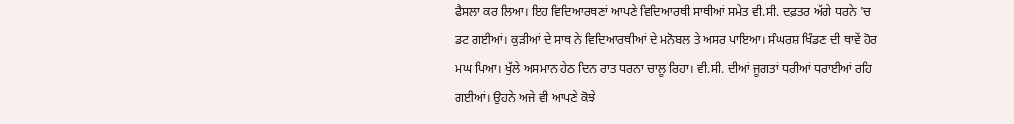ਫੈਸਲਾ ਕਰ ਲਿਆ। ਇਹ ਵਿਦਿਆਰਥਣਾਂ ਆਪਣੇ ਵਿਦਿਆਰਥੀ ਸਾਥੀਆਂ ਸਮੇਤ ਵੀ.ਸੀ. ਦਫ਼ਤਰ ਅੱਗੇ ਧਰਨੇ 'ਚ ਡਟ ਗਈਆਂ। ਕੁੜੀਆਂ ਦੇ ਸਾਥ ਨੇ ਵਿਦਿਆਰਥੀਆਂ ਦੇ ਮਨੋਬਲ ਤੇ ਅਸਰ ਪਾਇਆ। ਸੰਘਰਸ਼ ਖਿੰਡਣ ਦੀ ਥਾਵੇਂ ਹੋਰ ਮਘ ਪਿਆ। ਖੁੱਲੇ ਅਸਮਾਨ ਹੇਠ ਦਿਨ ਰਾਤ ਧਰਨਾ ਚਾਲੂ ਰਿਹਾ। ਵੀ.ਸੀ. ਦੀਆਂ ਜੂਗਤਾਂ ਧਰੀਆਂ ਧਰਾਈਆਂ ਰਹਿ ਗਈਆਂ। ਉਹਨੇ ਅਜੇ ਵੀ ਆਪਣੇ ਕੋਝੇ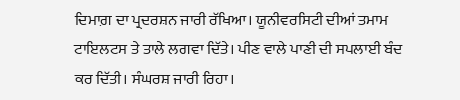ਦਿਮਾਗ਼ ਦਾ ਪ੍ਰਦਰਸ਼ਨ ਜਾਰੀ ਰੱਖਿਆ। ਯੂਨੀਵਰਸਿਟੀ ਦੀਆਂ ਤਮਾਮ ਟਾਇਲਟਸ ਤੇ ਤਾਲੇ ਲਗਵਾ ਦਿੱਤੇ। ਪੀਣ ਵਾਲੇ ਪਾਣੀ ਦੀ ਸਪਲਾਈ ਬੰਦ ਕਰ ਦਿੱਤੀ। ਸੰਘਰਸ਼ ਜਾਰੀ ਰਿਹਾ।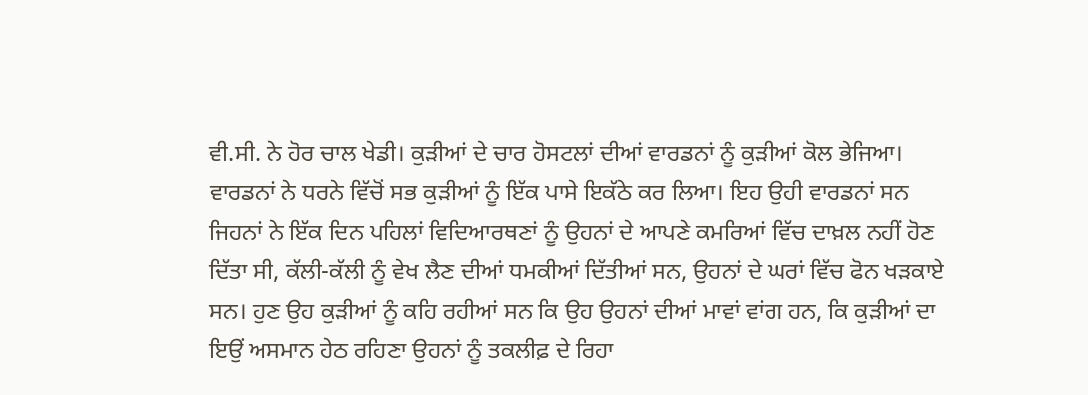ਵੀ.ਸੀ. ਨੇ ਹੋਰ ਚਾਲ ਖੇਡੀ। ਕੁੜੀਆਂ ਦੇ ਚਾਰ ਹੋਸਟਲਾਂ ਦੀਆਂ ਵਾਰਡਨਾਂ ਨੂੰ ਕੁੜੀਆਂ ਕੋਲ ਭੇਜਿਆ। ਵਾਰਡਨਾਂ ਨੇ ਧਰਨੇ ਵਿੱਚੋਂ ਸਭ ਕੁੜੀਆਂ ਨੂੰ ਇੱਕ ਪਾਸੇ ਇਕੱਠੇ ਕਰ ਲਿਆ। ਇਹ ਉਹੀ ਵਾਰਡਨਾਂ ਸਨ ਜਿਹਨਾਂ ਨੇ ਇੱਕ ਦਿਨ ਪਹਿਲਾਂ ਵਿਦਿਆਰਥਣਾਂ ਨੂੰ ਉਹਨਾਂ ਦੇ ਆਪਣੇ ਕਮਰਿਆਂ ਵਿੱਚ ਦਾਖ਼ਲ ਨਹੀਂ ਹੋਣ ਦਿੱਤਾ ਸੀ, ਕੱਲੀ-ਕੱਲੀ ਨੂੰ ਵੇਖ ਲੈਣ ਦੀਆਂ ਧਮਕੀਆਂ ਦਿੱਤੀਆਂ ਸਨ, ਉਹਨਾਂ ਦੇ ਘਰਾਂ ਵਿੱਚ ਫੋਨ ਖੜਕਾਏ ਸਨ। ਹੁਣ ਉਹ ਕੁੜੀਆਂ ਨੂੰ ਕਹਿ ਰਹੀਆਂ ਸਨ ਕਿ ਉਹ ਉਹਨਾਂ ਦੀਆਂ ਮਾਵਾਂ ਵਾਂਗ ਹਨ, ਕਿ ਕੁੜੀਆਂ ਦਾ ਇਉਂ ਅਸਮਾਨ ਹੇਠ ਰਹਿਣਾ ਉਹਨਾਂ ਨੂੰ ਤਕਲੀਫ਼ ਦੇ ਰਿਹਾ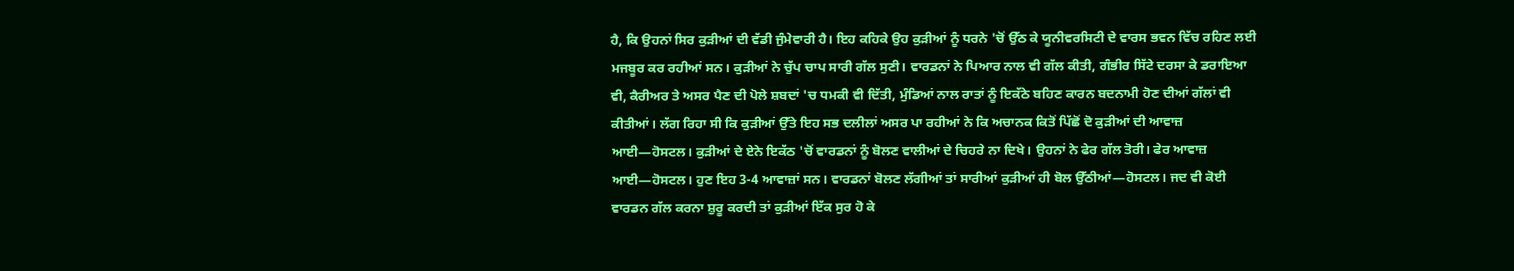ਹੈ, ਕਿ ਉਹਨਾਂ ਸਿਰ ਕੁੜੀਆਂ ਦੀ ਵੱਡੀ ਜੁੰਮੇਵਾਰੀ ਹੈ। ਇਹ ਕਹਿਕੇ ਉਹ ਕੁੜੀਆਂ ਨੂੰ ਧਰਨੇ 'ਚੋਂ ਉੱਠ ਕੇ ਯੂਨੀਵਰਸਿਟੀ ਦੇ ਵਾਰਸ ਭਵਨ ਵਿੱਚ ਰਹਿਣ ਲਈ ਮਜਬੂਰ ਕਰ ਰਹੀਆਂ ਸਨ। ਕੁੜੀਆਂ ਨੇ ਚੁੱਪ ਚਾਪ ਸਾਰੀ ਗੱਲ ਸੁਣੀ। ਵਾਰਡਨਾਂ ਨੇ ਪਿਆਰ ਨਾਲ ਵੀ ਗੱਲ ਕੀਤੀ, ਗੰਭੀਰ ਸਿੱਟੇ ਦਰਸਾ ਕੇ ਡਰਾਇਆ ਵੀ, ਕੈਰੀਅਰ ਤੇ ਅਸਰ ਪੈਣ ਦੀ ਪੋਲੇ ਸ਼ਬਦਾਂ 'ਚ ਧਮਕੀ ਵੀ ਦਿੱਤੀ, ਮੁੰਡਿਆਂ ਨਾਲ ਰਾਤਾਂ ਨੂੰ ਇਕੱਠੇ ਬਹਿਣ ਕਾਰਨ ਬਦਨਾਮੀ ਹੋਣ ਦੀਆਂ ਗੱਲਾਂ ਵੀ ਕੀਤੀਆਂ। ਲੱਗ ਰਿਹਾ ਸੀ ਕਿ ਕੁੜੀਆਂ ਉੱਤੇ ਇਹ ਸਭ ਦਲੀਲਾਂ ਅਸਰ ਪਾ ਰਹੀਆਂ ਨੇ ਕਿ ਅਚਾਨਕ ਕਿਤੋਂ ਪਿੱਛੋਂ ਦੋ ਕੁੜੀਆਂ ਦੀ ਆਵਾਜ਼ ਆਈ—ਹੋਸਟਲ। ਕੁੜੀਆਂ ਦੇ ਏਨੇ ਇਕੱਠ 'ਚੋਂ ਵਾਰਡਨਾਂ ਨੂੰ ਬੋਲਣ ਵਾਲੀਆਂ ਦੇ ਚਿਹਰੇ ਨਾ ਦਿਖੇ। ਉਹਨਾਂ ਨੇ ਫੇਰ ਗੱਲ ਤੋਰੀ। ਫੇਰ ਆਵਾਜ਼ ਆਈ—ਹੋਸਟਲ। ਹੁਣ ਇਹ 3-4 ਆਵਾਜ਼ਾਂ ਸਨ। ਵਾਰਡਨਾਂ ਬੋਲਣ ਲੱਗੀਆਂ ਤਾਂ ਸਾਰੀਆਂ ਕੁੜੀਆਂ ਹੀ ਬੋਲ ਉੱਠੀਆਂ—ਹੋਸਟਲ। ਜਦ ਵੀ ਕੋਈ ਵਾਰਡਨ ਗੱਲ ਕਰਨਾ ਸ਼ੁਰੂ ਕਰਦੀ ਤਾਂ ਕੁੜੀਆਂ ਇੱਕ ਸੁਰ ਹੋ ਕੇ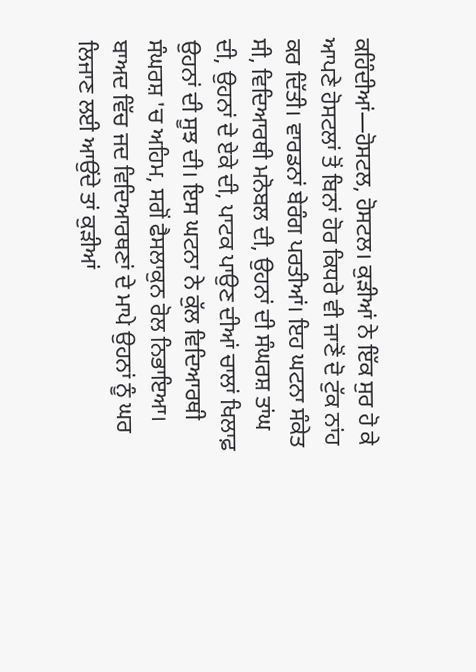ਕਹਿੰਦੀਆਂ—ਹੋਸਟਲ, ਹੋਸਟਲ। ਕੁੜੀਆਂ ਨੇ ਇੱਕ ਸੁਰ ਹੋ ਕੇ ਆਪਣੇ ਹੋਸਟਲਾਂ ਤੋਂ ਬਿਨਾਂ ਹੋਰ ਕਿਧਰੇ ਵੀ ਜਾਣੋਂ ਦੋ ਟੁੱਕ ਨਾਂਹ ਕਰ ਦਿੱਤੀ। ਵਾਰਡਨਾਂ ਬੇਰੰਗ ਪਰਤੀਆਂ। ਇਹ ਘਟਨਾ ਸੰਕੇਤ ਸੀ, ਵਿਦਿਆਰਥੀ ਮਨੋਬਲ ਦੀ, ਉਹਨਾਂ ਦੀ ਸੰਘਰਸ਼ ਤਾਂਘ ਦੀ, ਉਹਨਾਂ ਦੇ ਏਕੇ ਦੀ, ਪਾਟਕ ਪਾਉਣ ਦੀਆਂ ਚਾਲਾਂ ਖਿਲਾਫ਼ ਉਹਨਾਂ ਦੀ ਸੂਝ ਦੀ। ਇਸ ਘਟਨਾ ਨੇ ਕੁੱਲ ਵਿਦਿਆਰਥੀ ਸੰਘਰਸ਼ 'ਚ ਅਹਿਮ, ਸਗੋਂ ਫੈਸਲਾਕੁਨ ਰੋਲ ਨਿਭਾਇਆ। ਬਾਅਦ ਵਿੱਚ ਜਦ ਵਿਦਿਆਰਥਣਾਂ ਦੇ ਮਾਪੇ ਉਹਨਾਂ ਨੂੰ ਘਰ ਲਿਜਾਣ ਲਈ ਆਉਂਦੇ ਤਾਂ ਕੁੜੀਆਂ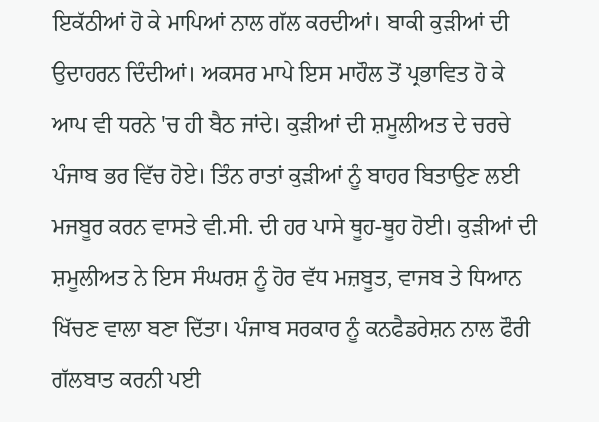ਇਕੱਠੀਆਂ ਹੋ ਕੇ ਮਾਪਿਆਂ ਨਾਲ ਗੱਲ ਕਰਦੀਆਂ। ਬਾਕੀ ਕੁੜੀਆਂ ਦੀ ਉਦਾਹਰਨ ਦਿੰਦੀਆਂ। ਅਕਸਰ ਮਾਪੇ ਇਸ ਮਾਹੌਲ ਤੋਂ ਪ੍ਰਭਾਵਿਤ ਹੋ ਕੇ ਆਪ ਵੀ ਧਰਨੇ 'ਚ ਹੀ ਬੈਠ ਜਾਂਦੇ। ਕੁੜੀਆਂ ਦੀ ਸ਼ਮੂਲੀਅਤ ਦੇ ਚਰਚੇ ਪੰਜਾਬ ਭਰ ਵਿੱਚ ਹੋਏ। ਤਿੰਨ ਰਾਤਾਂ ਕੁੜੀਆਂ ਨੂੰ ਬਾਹਰ ਬਿਤਾਉਣ ਲਈ ਮਜਬੂਰ ਕਰਨ ਵਾਸਤੇ ਵੀ.ਸੀ. ਦੀ ਹਰ ਪਾਸੇ ਥੂਹ-ਥੂਹ ਹੋਈ। ਕੁੜੀਆਂ ਦੀ ਸ਼ਮੂਲੀਅਤ ਨੇ ਇਸ ਸੰਘਰਸ਼ ਨੂੰ ਹੋਰ ਵੱਧ ਮਜ਼ਬੂਤ, ਵਾਜਬ ਤੇ ਧਿਆਨ ਖਿੱਚਣ ਵਾਲਾ ਬਣਾ ਦਿੱਤਾ। ਪੰਜਾਬ ਸਰਕਾਰ ਨੂੰ ਕਨਫੈਡਰੇਸ਼ਨ ਨਾਲ ਫੌਰੀ ਗੱਲਬਾਤ ਕਰਨੀ ਪਈ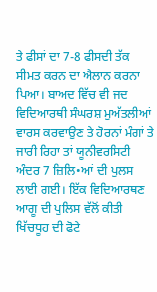ਤੇ ਫੀਸਾਂ ਦਾ 7-8 ਫੀਸਦੀ ਤੱਕ ਸੀਮਤ ਕਰਨ ਦਾ ਐਲਾਨ ਕਰਨਾ ਪਿਆ। ਬਾਅਦ ਵਿੱਚ ਵੀ ਜਦ ਵਿਦਿਆਰਥੀ ਸੰਘਰਸ਼ ਮੁਅੱਤਲੀਆਂ ਵਾਰਸ ਕਰਵਾਉਣ ਤੇ ਹੋਰਨਾਂ ਮੰਗਾਂ ਤੇ ਜਾਰੀ ਰਿਹਾ ਤਾਂ ਯੂਨੀਵਰਸਿਟੀ ਅੰਦਰ 7 ਜ਼ਿਲਿ•ਆਂ ਦੀ ਪੁਲਸ ਲਾਈ ਗਈ। ਇੱਕ ਵਿਦਿਆਰਥਣ ਆਗੂ ਦੀ ਪੁਲਿਸ ਵੱਲੋਂ ਕੀਤੀ ਖਿੱਚਧੂਹ ਦੀ ਫੋਟੇ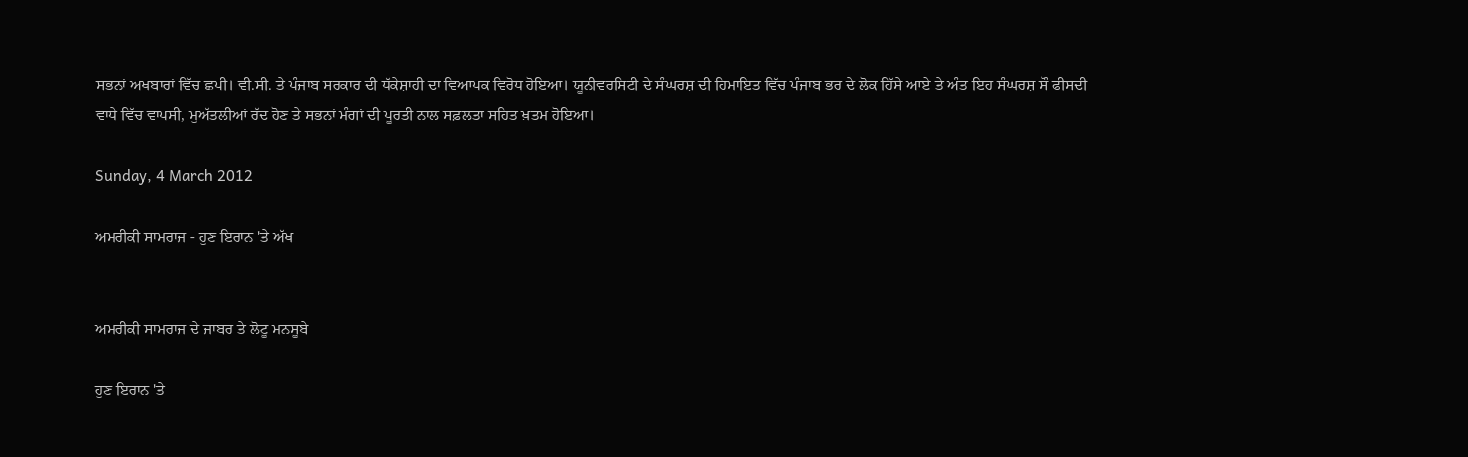ਸਭਨਾਂ ਅਖਬਾਰਾਂ ਵਿੱਚ ਛਪੀ। ਵੀ.ਸੀ. ਤੇ ਪੰਜਾਬ ਸਰਕਾਰ ਦੀ ਧੱਕੇਸ਼ਾਹੀ ਦਾ ਵਿਆਪਕ ਵਿਰੋਧ ਹੋਇਆ। ਯੂਨੀਵਰਸਿਟੀ ਦੇ ਸੰਘਰਸ਼ ਦੀ ਹਿਮਾਇਤ ਵਿੱਚ ਪੰਜਾਬ ਭਰ ਦੇ ਲੋਕ ਹਿੱਸੇ ਆਏ ਤੇ ਅੰਤ ਇਹ ਸੰਘਰਸ਼ ਸੌ ਫੀਸਦੀ ਵਾਧੇ ਵਿੱਚ ਵਾਪਸੀ, ਮੁਅੱਤਲੀਆਂ ਰੱਦ ਹੋਣ ਤੇ ਸਭਨਾਂ ਮੰਗਾਂ ਦੀ ਪੂਰਤੀ ਨਾਲ ਸਫ਼ਲਤਾ ਸਹਿਤ ਖ਼ਤਮ ਹੋਇਆ।

Sunday, 4 March 2012

ਅਮਰੀਕੀ ਸਾਮਰਾਜ - ਹੁਣ ਇਰਾਨ 'ਤੇ ਅੱਖ


ਅਮਰੀਕੀ ਸਾਮਰਾਜ ਦੇ ਜਾਬਰ ਤੇ ਲੋਟੂ ਮਨਸੂਬੇ

ਹੁਣ ਇਰਾਨ 'ਤੇ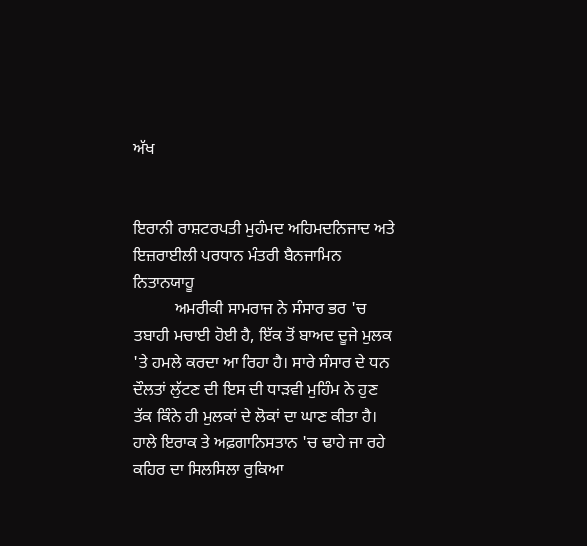ਅੱਖ


ਇਰਾਨੀ ਰਾਸ਼ਟਰਪਤੀ ਮੁਹੰਮਦ ਅਹਿਮਦਨਿਜਾਦ ਅਤੇ ਇਜ਼ਰਾਈਲੀ ਪਰਧਾਨ ਮੰਤਰੀ ਬੈਨਜਾਮਿਨ ਨਿਤਾਨਯਾਹੂ
          ਅਮਰੀਕੀ ਸਾਮਰਾਜ ਨੇ ਸੰਸਾਰ ਭਰ 'ਚ ਤਬਾਹੀ ਮਚਾਈ ਹੋਈ ਹੈ, ਇੱਕ ਤੋਂ ਬਾਅਦ ਦੂਜੇ ਮੁਲਕ 'ਤੇ ਹਮਲੇ ਕਰਦਾ ਆ ਰਿਹਾ ਹੈ। ਸਾਰੇ ਸੰਸਾਰ ਦੇ ਧਨ ਦੌਲਤਾਂ ਲੁੱਟਣ ਦੀ ਇਸ ਦੀ ਧਾੜਵੀ ਮੁਹਿੰਮ ਨੇ ਹੁਣ ਤੱਕ ਕਿੰਨੇ ਹੀ ਮੁਲਕਾਂ ਦੇ ਲੋਕਾਂ ਦਾ ਘਾਣ ਕੀਤਾ ਹੈ। ਹਾਲੇ ਇਰਾਕ ਤੇ ਅਫ਼ਗਾਨਿਸਤਾਨ 'ਚ ਢਾਹੇ ਜਾ ਰਹੇ ਕਹਿਰ ਦਾ ਸਿਲਸਿਲਾ ਰੁਕਿਆ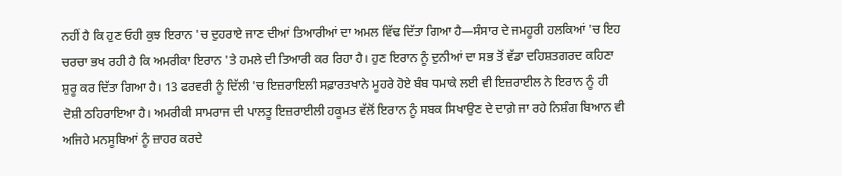ਨਹੀਂ ਹੈ ਕਿ ਹੁਣ ਓਹੀ ਕੁਝ ਇਰਾਨ 'ਚ ਦੁਹਰਾਏ ਜਾਣ ਦੀਆਂ ਤਿਆਰੀਆਂ ਦਾ ਅਮਲ ਵਿੱਢ ਦਿੱਤਾ ਗਿਆ ਹੈ—ਸੰਸਾਰ ਦੇ ਜਮਹੂਰੀ ਹਲਕਿਆਂ 'ਚ ਇਹ ਚਰਚਾ ਭਖ ਰਹੀ ਹੈ ਕਿ ਅਮਰੀਕਾ ਇਰਾਨ 'ਤੇ ਹਮਲੇ ਦੀ ਤਿਆਰੀ ਕਰ ਰਿਹਾ ਹੈ। ਹੁਣ ਇਰਾਨ ਨੂੰ ਦੁਨੀਆਂ ਦਾ ਸਭ ਤੋਂ ਵੱਡਾ ਦਹਿਸ਼ਤਗਰਦ ਕਹਿਣਾ ਸ਼ੁਰੂ ਕਰ ਦਿੱਤਾ ਗਿਆ ਹੈ। 13 ਫਰਵਰੀ ਨੂੰ ਦਿੱਲੀ 'ਚ ਇਜ਼ਰਾਇਲੀ ਸਫ਼ਾਰਤਖਾਨੇ ਮੂਹਰੇ ਹੋਏ ਬੰਬ ਧਮਾਕੇ ਲਈ ਵੀ ਇਜ਼ਰਾਈਲ ਨੇ ਇਰਾਨ ਨੂੰ ਹੀ ਦੋਸ਼ੀ ਠਹਿਰਾਇਆ ਹੈ। ਅਮਰੀਕੀ ਸਾਮਰਾਜ ਦੀ ਪਾਲਤੂ ਇਜ਼ਰਾਈਲੀ ਹਕੂਮਤ ਵੱਲੋਂ ਇਰਾਨ ਨੂੰ ਸਬਕ ਸਿਖਾਉਣ ਦੇ ਦਾਗ਼ੇ ਜਾ ਰਹੇ ਨਿਸ਼ੰਗ ਬਿਆਨ ਵੀ ਅਜਿਹੇ ਮਨਸੂਬਿਆਂ ਨੂੰ ਜ਼ਾਹਰ ਕਰਦੇ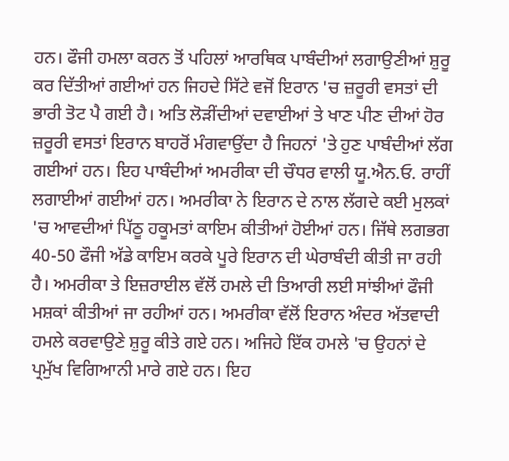ਹਨ। ਫੌਜੀ ਹਮਲਾ ਕਰਨ ਤੋਂ ਪਹਿਲਾਂ ਆਰਥਿਕ ਪਾਬੰਦੀਆਂ ਲਗਾਉਣੀਆਂ ਸ਼ੁਰੂ ਕਰ ਦਿੱਤੀਆਂ ਗਈਆਂ ਹਨ ਜਿਹਦੇ ਸਿੱਟੇ ਵਜੋਂ ਇਰਾਨ 'ਚ ਜ਼ਰੂਰੀ ਵਸਤਾਂ ਦੀ ਭਾਰੀ ਤੋਟ ਪੈ ਗਈ ਹੈ। ਅਤਿ ਲੋੜੀਂਦੀਆਂ ਦਵਾਈਆਂ ਤੇ ਖਾਣ ਪੀਣ ਦੀਆਂ ਹੋਰ ਜ਼ਰੂਰੀ ਵਸਤਾਂ ਇਰਾਨ ਬਾਹਰੋਂ ਮੰਗਵਾਉਂਦਾ ਹੈ ਜਿਹਨਾਂ 'ਤੇ ਹੁਣ ਪਾਬੰਦੀਆਂ ਲੱਗ ਗਈਆਂ ਹਨ। ਇਹ ਪਾਬੰਦੀਆਂ ਅਮਰੀਕਾ ਦੀ ਚੌਧਰ ਵਾਲੀ ਯੂ.ਐਨ.ਓ. ਰਾਹੀਂ ਲਗਾਈਆਂ ਗਈਆਂ ਹਨ। ਅਮਰੀਕਾ ਨੇ ਇਰਾਨ ਦੇ ਨਾਲ ਲੱਗਦੇ ਕਈ ਮੁਲਕਾਂ 'ਚ ਆਵਦੀਆਂ ਪਿੱਠੂ ਹਕੂਮਤਾਂ ਕਾਇਮ ਕੀਤੀਆਂ ਹੋਈਆਂ ਹਨ। ਜਿੱਥੇ ਲਗਭਗ 40-50 ਫੌਜੀ ਅੱਡੇ ਕਾਇਮ ਕਰਕੇ ਪੂਰੇ ਇਰਾਨ ਦੀ ਘੇਰਾਬੰਦੀ ਕੀਤੀ ਜਾ ਰਹੀ ਹੈ। ਅਮਰੀਕਾ ਤੇ ਇਜ਼ਰਾਈਲ ਵੱਲੋਂ ਹਮਲੇ ਦੀ ਤਿਆਰੀ ਲਈ ਸਾਂਝੀਆਂ ਫੌਜੀ ਮਸ਼ਕਾਂ ਕੀਤੀਆਂ ਜਾ ਰਹੀਆਂ ਹਨ। ਅਮਰੀਕਾ ਵੱਲੋਂ ਇਰਾਨ ਅੰਦਰ ਅੱਤਵਾਦੀ ਹਮਲੇ ਕਰਵਾਉਣੇ ਸ਼ੁਰੂ ਕੀਤੇ ਗਏ ਹਨ। ਅਜਿਹੇ ਇੱਕ ਹਮਲੇ 'ਚ ਉਹਨਾਂ ਦੇ ਪ੍ਰਮੁੱਖ ਵਿਗਿਆਨੀ ਮਾਰੇ ਗਏ ਹਨ। ਇਹ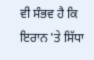ਵੀ ਸੰਭਵ ਹੈ ਕਿ ਇਰਾਨ 'ਤੇ ਸਿੱਧਾ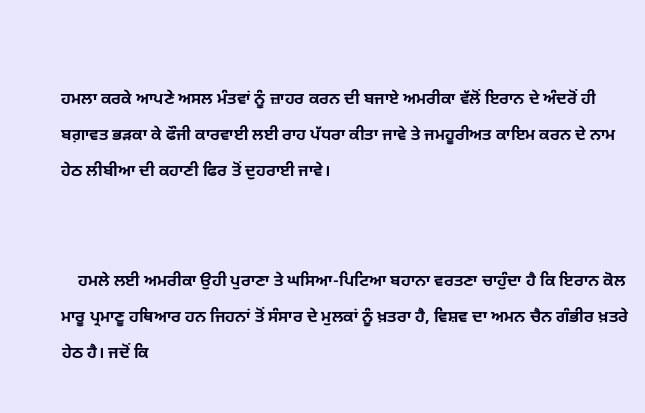ਹਮਲਾ ਕਰਕੇ ਆਪਣੇ ਅਸਲ ਮੰਤਵਾਂ ਨੂੰ ਜ਼ਾਹਰ ਕਰਨ ਦੀ ਬਜਾਏ ਅਮਰੀਕਾ ਵੱਲੋਂ ਇਰਾਨ ਦੇ ਅੰਦਰੋਂ ਹੀ ਬਗ਼ਾਵਤ ਭੜਕਾ ਕੇ ਫੌਜੀ ਕਾਰਵਾਈ ਲਈ ਰਾਹ ਪੱਧਰਾ ਕੀਤਾ ਜਾਵੇ ਤੇ ਜਮਹੂਰੀਅਤ ਕਾਇਮ ਕਰਨ ਦੇ ਨਾਮ ਹੇਠ ਲੀਬੀਆ ਦੀ ਕਹਾਣੀ ਫਿਰ ਤੋਂ ਦੁਹਰਾਈ ਜਾਵੇ।


    ਹਮਲੇ ਲਈ ਅਮਰੀਕਾ ਉਹੀ ਪੁਰਾਣਾ ਤੇ ਘਸਿਆ-ਪਿਟਿਆ ਬਹਾਨਾ ਵਰਤਣਾ ਚਾਹੁੰਦਾ ਹੈ ਕਿ ਇਰਾਨ ਕੋਲ ਮਾਰੂ ਪ੍ਰਮਾਣੂ ਹਥਿਆਰ ਹਨ ਜਿਹਨਾਂ ਤੋਂ ਸੰਸਾਰ ਦੇ ਮੁਲਕਾਂ ਨੂੰ ਖ਼ਤਰਾ ਹੈ, ਵਿਸ਼ਵ ਦਾ ਅਮਨ ਚੈਨ ਗੰਭੀਰ ਖ਼ਤਰੇ ਹੇਠ ਹੈ। ਜਦੋਂ ਕਿ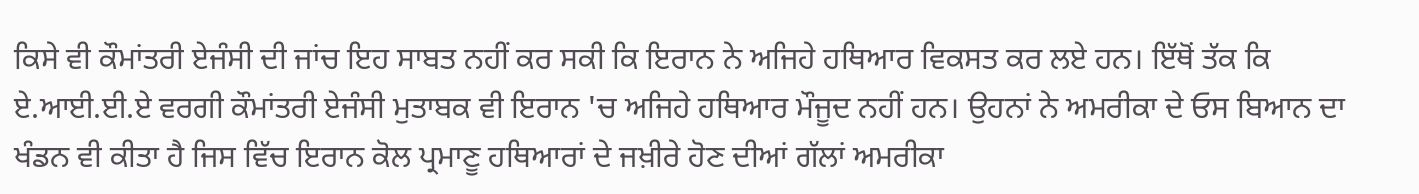ਕਿਸੇ ਵੀ ਕੌਮਾਂਤਰੀ ਏਜੰਸੀ ਦੀ ਜਾਂਚ ਇਹ ਸਾਬਤ ਨਹੀਂ ਕਰ ਸਕੀ ਕਿ ਇਰਾਨ ਨੇ ਅਜਿਹੇ ਹਥਿਆਰ ਵਿਕਸਤ ਕਰ ਲਏ ਹਨ। ਇੱਥੋਂ ਤੱਕ ਕਿ ਏ.ਆਈ.ਈ.ਏ ਵਰਗੀ ਕੌਮਾਂਤਰੀ ਏਜੰਸੀ ਮੁਤਾਬਕ ਵੀ ਇਰਾਨ 'ਚ ਅਜਿਹੇ ਹਥਿਆਰ ਮੌਜੂਦ ਨਹੀਂ ਹਨ। ਉਹਨਾਂ ਨੇ ਅਮਰੀਕਾ ਦੇ ਓਸ ਬਿਆਨ ਦਾ ਖੰਡਨ ਵੀ ਕੀਤਾ ਹੈ ਜਿਸ ਵਿੱਚ ਇਰਾਨ ਕੋਲ ਪ੍ਰਮਾਣੂ ਹਥਿਆਰਾਂ ਦੇ ਜਖ਼ੀਰੇ ਹੋਣ ਦੀਆਂ ਗੱਲਾਂ ਅਮਰੀਕਾ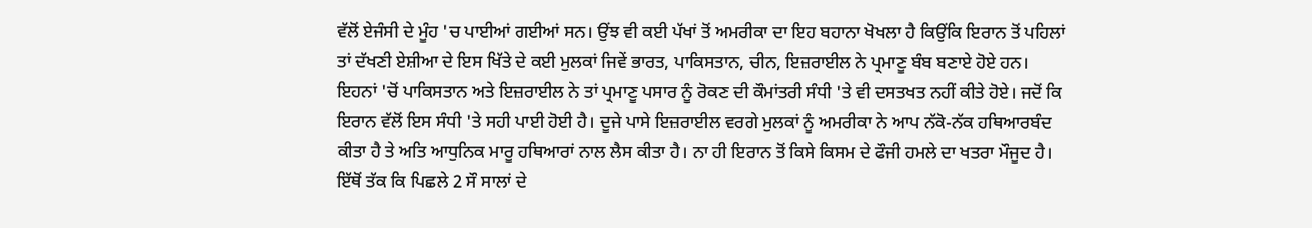ਵੱਲੋਂ ਏਜੰਸੀ ਦੇ ਮੂੰਹ 'ਚ ਪਾਈਆਂ ਗਈਆਂ ਸਨ। ਉਂਝ ਵੀ ਕਈ ਪੱਖਾਂ ਤੋਂ ਅਮਰੀਕਾ ਦਾ ਇਹ ਬਹਾਨਾ ਖੋਖਲਾ ਹੈ ਕਿਉਂਕਿ ਇਰਾਨ ਤੋਂ ਪਹਿਲਾਂ ਤਾਂ ਦੱਖਣੀ ਏਸ਼ੀਆ ਦੇ ਇਸ ਖਿੱਤੇ ਦੇ ਕਈ ਮੁਲਕਾਂ ਜਿਵੇਂ ਭਾਰਤ, ਪਾਕਿਸਤਾਨ, ਚੀਨ, ਇਜ਼ਰਾਈਲ ਨੇ ਪ੍ਰਮਾਣੂ ਬੰਬ ਬਣਾਏ ਹੋਏ ਹਨ। ਇਹਨਾਂ 'ਚੋਂ ਪਾਕਿਸਤਾਨ ਅਤੇ ਇਜ਼ਰਾਈਲ ਨੇ ਤਾਂ ਪ੍ਰਮਾਣੂ ਪਸਾਰ ਨੂੰ ਰੋਕਣ ਦੀ ਕੌਮਾਂਤਰੀ ਸੰਧੀ 'ਤੇ ਵੀ ਦਸਤਖਤ ਨਹੀਂ ਕੀਤੇ ਹੋਏ। ਜਦੋਂ ਕਿ ਇਰਾਨ ਵੱਲੋਂ ਇਸ ਸੰਧੀ 'ਤੇ ਸਹੀ ਪਾਈ ਹੋਈ ਹੈ। ਦੂਜੇ ਪਾਸੇ ਇਜ਼ਰਾਈਲ ਵਰਗੇ ਮੁਲਕਾਂ ਨੂੰ ਅਮਰੀਕਾ ਨੇ ਆਪ ਨੱਕੋ-ਨੱਕ ਹਥਿਆਰਬੰਦ ਕੀਤਾ ਹੈ ਤੇ ਅਤਿ ਆਧੁਨਿਕ ਮਾਰੂ ਹਥਿਆਰਾਂ ਨਾਲ ਲੈਸ ਕੀਤਾ ਹੈ। ਨਾ ਹੀ ਇਰਾਨ ਤੋਂ ਕਿਸੇ ਕਿਸਮ ਦੇ ਫੌਜੀ ਹਮਲੇ ਦਾ ਖਤਰਾ ਮੌਜੂਦ ਹੈ। ਇੱਥੋਂ ਤੱਕ ਕਿ ਪਿਛਲੇ 2 ਸੌ ਸਾਲਾਂ ਦੇ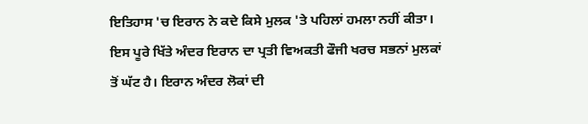ਇਤਿਹਾਸ 'ਚ ਇਰਾਨ ਨੇ ਕਦੇ ਕਿਸੇ ਮੁਲਕ 'ਤੇ ਪਹਿਲਾਂ ਹਮਲਾ ਨਹੀਂ ਕੀਤਾ। ਇਸ ਪੂਰੇ ਖਿੱਤੇ ਅੰਦਰ ਇਰਾਨ ਦਾ ਪ੍ਰਤੀ ਵਿਅਕਤੀ ਫੌਜੀ ਖਰਚ ਸਭਨਾਂ ਮੁਲਕਾਂ ਤੋਂ ਘੱਟ ਹੈ। ਇਰਾਨ ਅੰਦਰ ਲੋਕਾਂ ਦੀ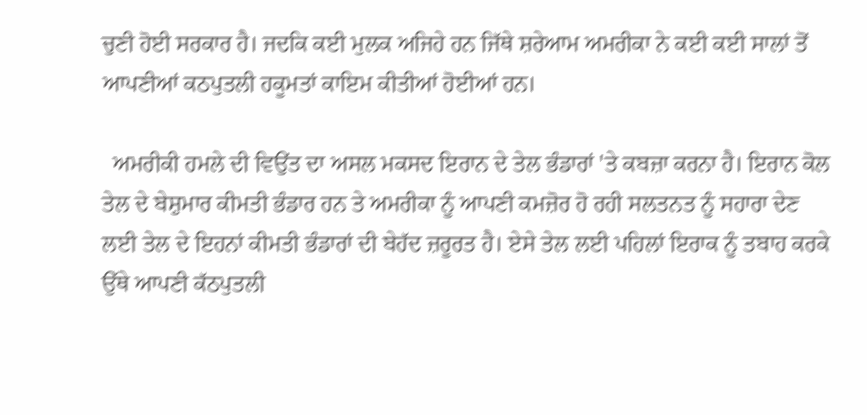ਚੁਣੀ ਹੋਈ ਸਰਕਾਰ ਹੈ। ਜਦਕਿ ਕਈ ਮੁਲਕ ਅਜਿਹੇ ਹਨ ਜਿੱਥੇ ਸ਼ਰੇਆਮ ਅਮਰੀਕਾ ਨੇ ਕਈ ਕਈ ਸਾਲਾਂ ਤੋਂ ਆਪਣੀਆਂ ਕਠਪੁਤਲੀ ਹਕੂਮਤਾਂ ਕਾਇਮ ਕੀਤੀਆਂ ਹੋਈਆਂ ਹਨ।

  ਅਮਰੀਕੀ ਹਮਲੇ ਦੀ ਵਿਉਂਤ ਦਾ ਅਸਲ ਮਕਸਦ ਇਰਾਨ ਦੇ ਤੇਲ ਭੰਡਾਰਾਂ 'ਤੇ ਕਬਜ਼ਾ ਕਰਨਾ ਹੈ। ਇਰਾਨ ਕੋਲ ਤੇਲ ਦੇ ਬੇਸ਼ੁਮਾਰ ਕੀਮਤੀ ਭੰਡਾਰ ਹਨ ਤੇ ਅਮਰੀਕਾ ਨੂੰ ਆਪਣੀ ਕਮਜ਼ੋਰ ਹੋ ਰਹੀ ਸਲਤਨਤ ਨੂੰ ਸਹਾਰਾ ਦੇਣ ਲਈ ਤੇਲ ਦੇ ਇਹਨਾਂ ਕੀਮਤੀ ਭੰਡਾਰਾਂ ਦੀ ਬੇਹੱਦ ਜ਼ਰੂਰਤ ਹੈ। ਏਸੇ ਤੇਲ ਲਈ ਪਹਿਲਾਂ ਇਰਾਕ ਨੂੰ ਤਬਾਹ ਕਰਕੇ ਉੱਥੇ ਆਪਣੀ ਕੱਠਪੁਤਲੀ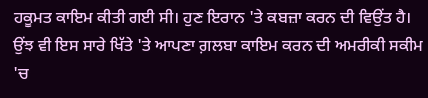ਹਕੂਮਤ ਕਾਇਮ ਕੀਤੀ ਗਈ ਸੀ। ਹੁਣ ਇਰਾਨ 'ਤੇ ਕਬਜ਼ਾ ਕਰਨ ਦੀ ਵਿਉਂਤ ਹੈ। ਉਂਝ ਵੀ ਇਸ ਸਾਰੇ ਖਿੱਤੇ 'ਤੇ ਆਪਣਾ ਗ਼ਲਬਾ ਕਾਇਮ ਕਰਨ ਦੀ ਅਮਰੀਕੀ ਸਕੀਮ 'ਚ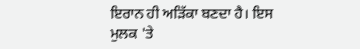ਇਰਾਨ ਹੀ ਅੜਿੱਕਾ ਬਣਦਾ ਹੈ। ਇਸ ਮੁਲਕ 'ਤੇ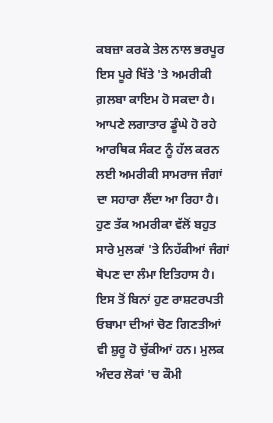ਕਬਜ਼ਾ ਕਰਕੇ ਤੇਲ ਨਾਲ ਭਰਪੂਰ ਇਸ ਪੂਰੇ ਖਿੱਤੇ 'ਤੇ ਅਮਰੀਕੀ ਗ਼ਲਬਾ ਕਾਇਮ ਹੋ ਸਕਦਾ ਹੈ। ਆਪਣੇ ਲਗਾਤਾਰ ਡੂੰਘੇ ਹੋ ਰਹੇ ਆਰਥਿਕ ਸੰਕਟ ਨੂੰ ਹੱਲ ਕਰਨ ਲਈ ਅਮਰੀਕੀ ਸਾਮਰਾਜ ਜੰਗਾਂ ਦਾ ਸਹਾਰਾ ਲੈਂਦਾ ਆ ਰਿਹਾ ਹੈ। ਹੁਣ ਤੱਕ ਅਮਰੀਕਾ ਵੱਲੋਂ ਬਹੁਤ ਸਾਰੇ ਮੁਲਕਾਂ 'ਤੇ ਨਿਹੱਕੀਆਂ ਜੰਗਾਂ ਥੋਪਣ ਦਾ ਲੰਮਾ ਇਤਿਹਾਸ ਹੈ। ਇਸ ਤੋਂ ਬਿਨਾਂ ਹੁਣ ਰਾਸ਼ਟਰਪਤੀ ਓਬਾਮਾ ਦੀਆਂ ਚੋਣ ਗਿਣਤੀਆਂ ਵੀ ਸ਼ੁਰੂ ਹੋ ਚੁੱਕੀਆਂ ਹਨ। ਮੁਲਕ ਅੰਦਰ ਲੋਕਾਂ 'ਚ ਕੌਮੀ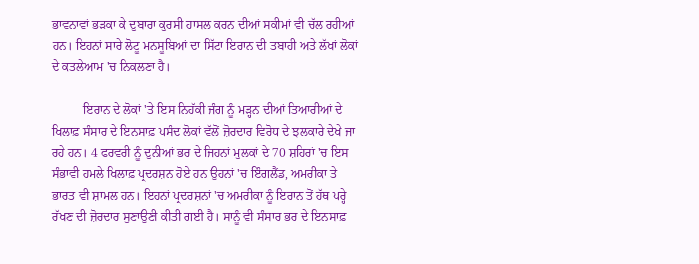ਭਾਵਨਾਵਾਂ ਭੜਕਾ ਕੇ ਦੁਬਾਰਾ ਕੁਰਸੀ ਹਾਸਲ ਕਰਨ ਦੀਆਂ ਸਕੀਮਾਂ ਵੀ ਚੱਲ ਰਹੀਆਂ ਹਨ। ਇਹਨਾਂ ਸਾਰੇ ਲੋਟੂ ਮਨਸੂਬਿਆਂ ਦਾ ਸਿੱਟਾ ਇਰਾਨ ਦੀ ਤਬਾਹੀ ਅਤੇ ਲੱਖਾਂ ਲੋਕਾਂ ਦੇ ਕਤਲੇਆਮ 'ਚ ਨਿਕਲਣਾ ਹੈ।

          ਇਰਾਨ ਦੇ ਲੋਕਾਂ 'ਤੇ ਇਸ ਨਿਹੱਕੀ ਜੰਗ ਨੂੰ ਮੜ੍ਹਨ ਦੀਆਂ ਤਿਆਰੀਆਂ ਦੇ ਖਿਲਾਫ਼ ਸੰਸਾਰ ਦੇ ਇਨਸਾਫ਼ ਪਸੰਦ ਲੋਕਾਂ ਵੱਲੋਂ ਜ਼ੋਰਦਾਰ ਵਿਰੋਧ ਦੇ ਝਲਕਾਰੇ ਦੇਖੇ ਜਾ ਰਹੇ ਹਨ। 4 ਫਰਵਰੀ ਨੂੰ ਦੁਨੀਆਂ ਭਰ ਦੇ ਜਿਹਨਾਂ ਮੁਲਕਾਂ ਦੇ 70 ਸ਼ਹਿਰਾਂ 'ਚ ਇਸ ਸੰਭਾਵੀ ਹਮਲੇ ਖਿਲਾਫ਼ ਪ੍ਰਦਰਸ਼ਨ ਹੋਏ ਹਨ ਉਹਨਾਂ 'ਚ ਇੰਗਲੈਂਡ, ਅਮਰੀਕਾ ਤੇ ਭਾਰਤ ਵੀ ਸ਼ਾਮਲ ਹਨ। ਇਹਨਾਂ ਪ੍ਰਦਰਸ਼ਨਾਂ 'ਚ ਅਮਰੀਕਾ ਨੂੰ ਇਰਾਨ ਤੋਂ ਹੱਥ ਪਰ੍ਹੇ ਰੱਖਣ ਦੀ ਜ਼ੋਰਦਾਰ ਸੁਣਾਉਣੀ ਕੀਤੀ ਗਈ ਹੈ। ਸਾਨੂੰ ਵੀ ਸੰਸਾਰ ਭਰ ਦੇ ਇਨਸਾਫ਼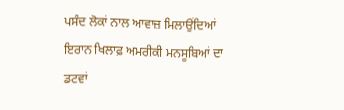ਪਸੰਦ ਲੋਕਾਂ ਨਾਲ ਆਵਾਜ਼ ਮਿਲਾਉਂਦਿਆਂ ਇਰਾਨ ਖਿਲਾਫ਼ ਅਮਰੀਕੀ ਮਨਸੂਬਿਆਂ ਦਾ ਡਟਵਾਂ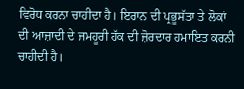ਵਿਰੋਧ ਕਰਨਾ ਚਾਹੀਦਾ ਹੈ। ਇਰਾਨ ਦੀ ਪ੍ਰਭੂਸੱਤਾ ਤੇ ਲੋਕਾਂ ਦੀ ਆਜ਼ਾਦੀ ਦੇ ਜਮਹੂਰੀ ਹੱਕ ਦੀ ਜ਼ੋਰਦਾਰ ਹਮਾਇਤ ਕਰਨੀ ਚਾਹੀਦੀ ਹੈ।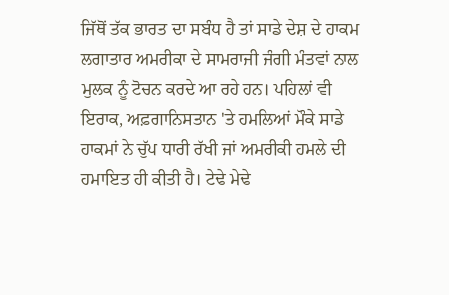ਜਿੱਥੋਂ ਤੱਕ ਭਾਰਤ ਦਾ ਸਬੰਧ ਹੈ ਤਾਂ ਸਾਡੇ ਦੇਸ਼ ਦੇ ਹਾਕਮ ਲਗਾਤਾਰ ਅਮਰੀਕਾ ਦੇ ਸਾਮਰਾਜੀ ਜੰਗੀ ਮੰਤਵਾਂ ਨਾਲ ਮੁਲਕ ਨੂੰ ਟੋਚਨ ਕਰਦੇ ਆ ਰਹੇ ਹਨ। ਪਹਿਲਾਂ ਵੀ ਇਰਾਕ, ਅਫ਼ਗਾਨਿਸਤਾਨ 'ਤੇ ਹਮਲਿਆਂ ਮੌਕੇ ਸਾਡੇ ਹਾਕਮਾਂ ਨੇ ਚੁੱਪ ਧਾਰੀ ਰੱਖੀ ਜਾਂ ਅਮਰੀਕੀ ਹਮਲੇ ਦੀ ਹਮਾਇਤ ਹੀ ਕੀਤੀ ਹੈ। ਟੇਢੇ ਮੇਢੇ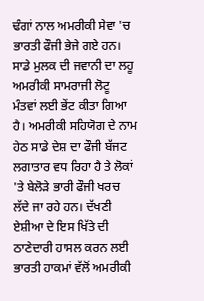ਢੰਗਾਂ ਨਾਲ ਅਮਰੀਕੀ ਸੇਵਾ 'ਚ ਭਾਰਤੀ ਫੌਜੀ ਭੇਜੇ ਗਏ ਹਨ। ਸਾਡੇ ਮੁਲਕ ਦੀ ਜਵਾਨੀ ਦਾ ਲਹੂ ਅਮਰੀਕੀ ਸਾਮਰਾਜੀ ਲੋਟੂ ਮੰਤਵਾਂ ਲਈ ਭੇਂਟ ਕੀਤਾ ਗਿਆ ਹੈ। ਅਮਰੀਕੀ ਸਹਿਯੋਗ ਦੇ ਨਾਮ ਹੇਠ ਸਾਡੇ ਦੇਸ਼ ਦਾ ਫੌਜੀ ਬੱਜਟ ਲਗਾਤਾਰ ਵਧ ਰਿਹਾ ਹੈ ਤੇ ਲੋਕਾਂ 'ਤੇ ਬੇਲੋੜੇ ਭਾਰੀ ਫੌਜੀ ਖਰਚ ਲੱਦੇ ਜਾ ਰਹੇ ਹਨ। ਦੱਖਣੀ ਏਸ਼ੀਆ ਦੇ ਇਸ ਖਿੱਤੇ ਦੀ ਠਾਣੇਦਾਰੀ ਹਾਸਲ ਕਰਨ ਲਈ ਭਾਰਤੀ ਹਾਕਮਾਂ ਵੱਲੋਂ ਅਮਰੀਕੀ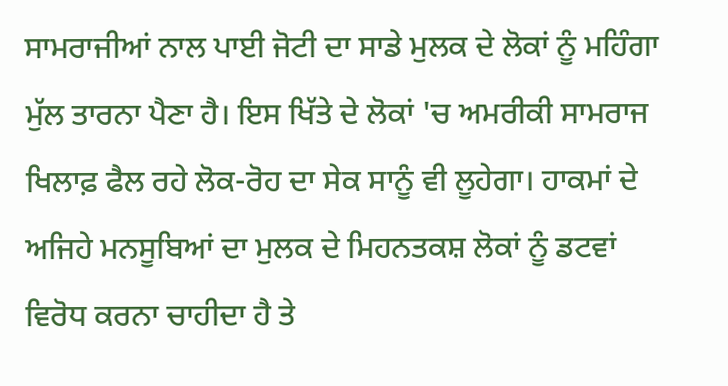ਸਾਮਰਾਜੀਆਂ ਨਾਲ ਪਾਈ ਜੋਟੀ ਦਾ ਸਾਡੇ ਮੁਲਕ ਦੇ ਲੋਕਾਂ ਨੂੰ ਮਹਿੰਗਾ ਮੁੱਲ ਤਾਰਨਾ ਪੈਣਾ ਹੈ। ਇਸ ਖਿੱਤੇ ਦੇ ਲੋਕਾਂ 'ਚ ਅਮਰੀਕੀ ਸਾਮਰਾਜ ਖਿਲਾਫ਼ ਫੈਲ ਰਹੇ ਲੋਕ-ਰੋਹ ਦਾ ਸੇਕ ਸਾਨੂੰ ਵੀ ਲੂਹੇਗਾ। ਹਾਕਮਾਂ ਦੇ ਅਜਿਹੇ ਮਨਸੂਬਿਆਂ ਦਾ ਮੁਲਕ ਦੇ ਮਿਹਨਤਕਸ਼ ਲੋਕਾਂ ਨੂੰ ਡਟਵਾਂ ਵਿਰੋਧ ਕਰਨਾ ਚਾਹੀਦਾ ਹੈ ਤੇ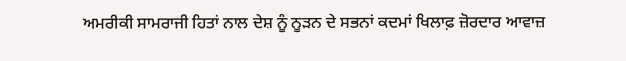ਅਮਰੀਕੀ ਸਾਮਰਾਜੀ ਹਿਤਾਂ ਨਾਲ ਦੇਸ਼ ਨੂੰ ਨੂੜਨ ਦੇ ਸਭਨਾਂ ਕਦਮਾਂ ਖਿਲਾਫ਼ ਜ਼ੋਰਦਾਰ ਆਵਾਜ਼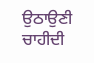ਉਠਾਉਣੀ ਚਾਹੀਦੀ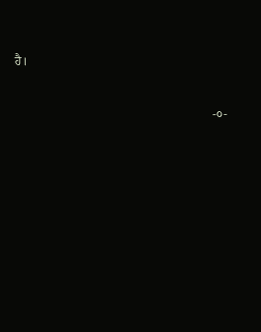ਹੈ।


                                                               -੦-